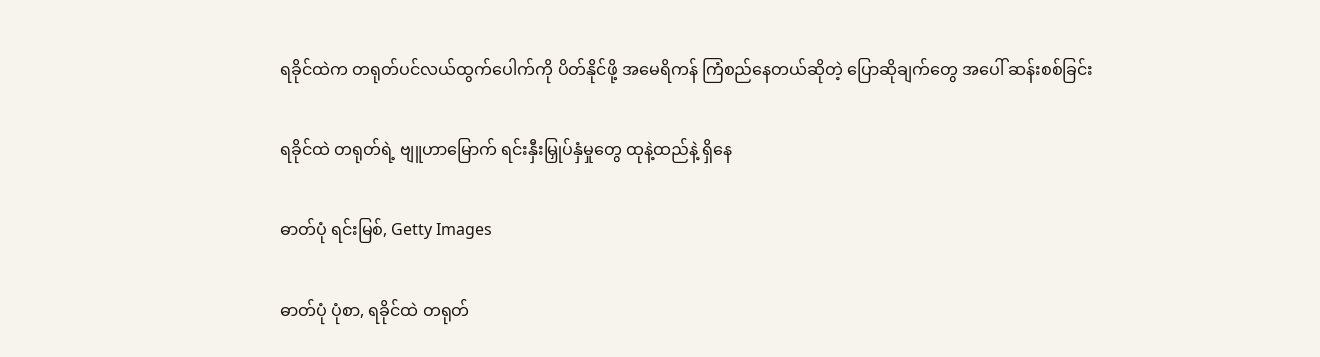ရခိုင်ထဲက တရုတ်ပင်လယ်ထွက်ပေါက်ကို ပိတ်နိုင်ဖို့ အမေရိကန် ကြံစည်နေတယ်ဆိုတဲ့ ပြောဆိုချက်တွေ အပေါ် ဆန်းစစ်ခြင်း

ရခိုင်ထဲ တရုတ်ရဲ့ ဗျူဟာမြောက် ရင်းနှီးမြှုပ်နှံမှုတွေ ထုနဲ့ထည်နဲ့ ရှိနေ

ဓာတ်ပုံ ရင်းမြစ်, Getty Images

ဓာတ်ပုံ ပုံစာ, ရခိုင်ထဲ တရုတ်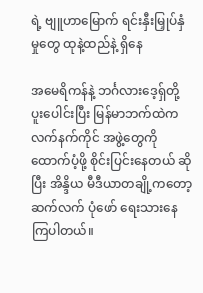ရဲ့ ဗျူဟာမြောက် ရင်းနှီးမြှုပ်နှံမှုတွေ ထုနဲ့ထည်နဲ့ ရှိနေ

အမေရိကန်နဲ့ ဘင်္ဂလားဒေ့ရှ်တို့ ပူးပေါင်းပြီး မြန်မာဘက်ထဲက လက်နက်ကိုင် အဖွဲ့တွေကို ထောက်ပံ့ဖို့ စိုင်းပြင်းနေတယ် ဆိုပြီး အိန္ဒိယ မီဒီယာတချို့ကတော့ ဆက်လက် ပုံဖော် ရေးသားနေကြပါတယ်။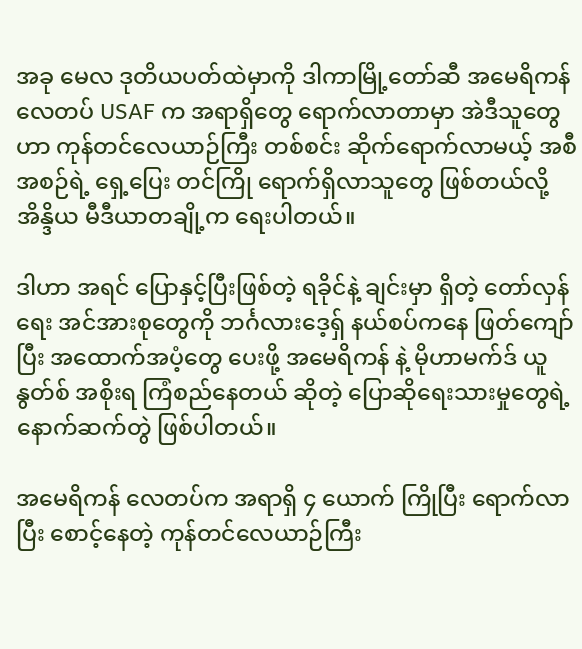အခု မေလ ဒုတိယပတ်ထဲမှာကို ဒါကာမြို့တော်ဆီ အမေရိကန် လေတပ် USAF က အရာရှိတွေ ရောက်လာတာမှာ အဲဒီသူတွေဟာ ကုန်တင်လေယာဉ်ကြီး တစ်စင်း ဆိုက်ရောက်လာမယ့် အစီအစဉ်ရဲ့ ရှေ့ပြေး တင်ကြို ရောက်ရှိလာသူတွေ ဖြစ်တယ်လို့ အိန္ဒိယ မီဒီယာတချို့က ရေးပါတယ်။

ဒါဟာ အရင် ပြောနှင့်ပြီးဖြစ်တဲ့ ရခိုင်နဲ့ ချင်းမှာ ရှိတဲ့ တော်လှန်ရေး အင်အားစုတွေကို ဘင်္ဂလားဒေ့ရှ် နယ်စပ်ကနေ ဖြတ်ကျော်ပြီး အထောက်အပံ့တွေ ပေးဖို့ အမေရိကန် နဲ့ မိုဟာမက်ဒ် ယူနွတ်စ် အစိုးရ ကြံစည်နေတယ် ဆိုတဲ့ ပြောဆိုရေးသားမှုတွေရဲ့ နောက်ဆက်တွဲ ဖြစ်ပါတယ်။

အမေရိကန် လေတပ်က အရာရှိ ၄ ယောက် ကြိုပြီး ရောက်လာပြီး စောင့်နေတဲ့ ကုန်တင်လေယာဉ်ကြီး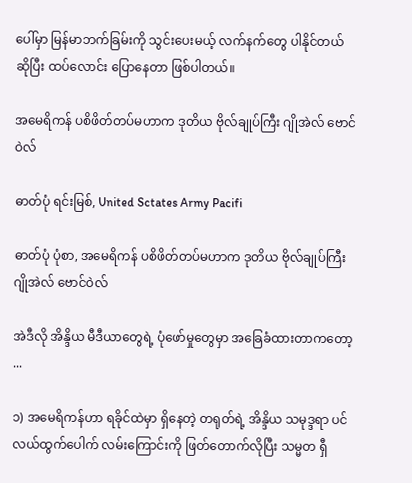ပေါ်မှာ မြန်မာဘက်ခြမ်းကို သွင်းပေးမယ့် လက်နက်တွေ ပါနိုင်တယ် ဆိုပြီး ထပ်လောင်း ပြောနေတာ ဖြစ်ပါတယ်။

အမေရိကန် ပစိဖိတ်တပ်မဟာက ဒုတိယ ဗိုလ်ချုပ်ကြီး ဂျိုအဲလ် ဗောင်ဝဲလ်

ဓာတ်ပုံ ရင်းမြစ်, United Sctates Army Pacifi

ဓာတ်ပုံ ပုံစာ, အမေရိကန် ပစိဖိတ်တပ်မဟာက ဒုတိယ ဗိုလ်ချုပ်ကြီး ဂျိုအဲလ် ဗောင်ဝဲလ်

အဲဒီလို အိန္ဒိယ မီဒီယာတွေရဲ့ ပုံဖော်မှုတွေမှာ အခြေခံထားတာကတော့ ...

၁) အမေရိကန်ဟာ ရခိုင်ထဲမှာ ရှိနေတဲ့ တရုတ်ရဲ့ အိန္ဒိယ သမုဒ္ဒရာ ပင်လယ်ထွက်ပေါက် လမ်းကြောင်းကို ဖြတ်တောက်လိုပြီး သမ္မတ ရှီ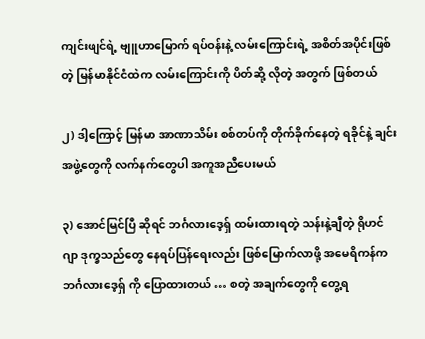ကျင်းဖျင်ရဲ့ ဗျူဟာမြောက် ရပ်ဝန်းနဲ့ လမ်းကြောင်းရဲ့ အစိတ်အပိုင်းဖြစ်တဲ့ မြန်မာနိုင်ငံထဲက လမ်းကြောင်းကို ပိတ်ဆို့ လိုတဲ့ အတွက် ဖြစ်တယ်

၂) ဒါ့ကြောင့် မြန်မာ အာဏာသိမ်း စစ်တပ်ကို တိုက်ခိုက်နေတဲ့ ရခိုင်နဲ့ ချင်း အဖွဲ့တွေကို လက်နက်တွေပါ အကူအညီပေးမယ်

၃) အောင်မြင်ပြီ ဆိုရင် ဘင်္ဂလားဒေ့ရှ် ထမ်းထားရတဲ့ သန်းနဲ့ချီတဲ့ ရိုဟင်ဂျာ ဒုက္ခသည်တွေ နေရပ်ပြန်ရေးလည်း ဖြစ်မြောက်လာဖို့ အမေရိကန်က ဘင်္ဂလားဒေ့ရှ် ကို ပြောထားတယ် … စတဲ့ အချက်တွေကို တွေ့ရ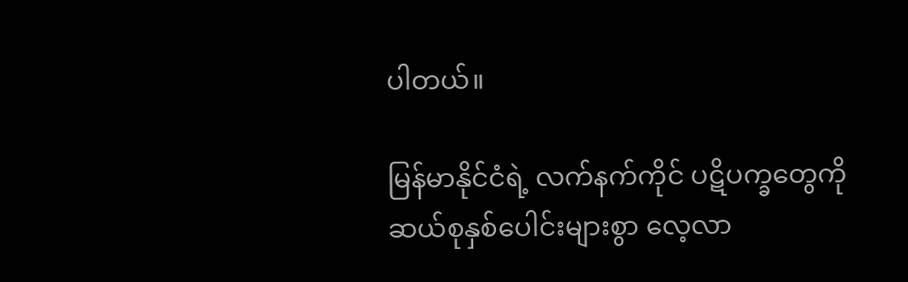ပါတယ်။

မြန်မာနိုင်ငံရဲ့ လက်နက်ကိုင် ပဋိပက္ခတွေကို ဆယ်စုနှစ်ပေါင်းများစွာ လေ့လာ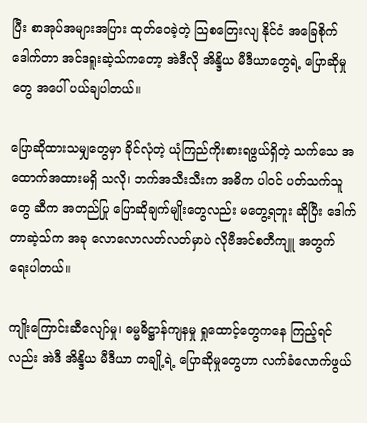ပြီး စာအုပ်အများအပြား ထုတ်ဝေခဲ့တဲ့ သြစတြေးလျ နိုင်ငံ အခြေစိုက် ဒေါက်တာ အင်ဒရူးဆဲ့သ်ကတော့ အဲဒီလို အိန္ဒိယ မီဒီယာတွေရဲ့ ပြောဆိုမှုတွေ အပေါ် ပယ်ချပါတယ်။

ပြောဆိုထားသမျှတွေမှာ ခိုင်လုံတဲ့ ယုံကြည်ကိုးစားရဖွယ်ရှိတဲ့ သက်သေ အထောက်အထားမရှိ သလို၊ ဘက်အသီးသီးက အဓိက ပါဝင် ပတ်သက်သူတွေ ဆီက အတည်ပြု ပြောဆိုချက်မျိုးတွေလည်း မတွေ့ရဘူး ဆိုပြီး ဒေါက်တာဆဲ့သ်က အခု လောလောလတ်လတ်မှာပဲ လိုဗီအင်စတီကျူ အတွက် ရေးပါတယ်။

ကျိုးကြောင်းဆီလျော်မှု၊ ဓမ္မဓိဋ္ဌာန်ကျနမှု ရှုထောင့်တွေကနေ ကြည့်ရင်လည်း အဲဒီ အိန္ဒိယ မီဒီယာ တချို့ရဲ့ ပြောဆိုမှုတွေဟာ လက်ခံလောက်ဖွယ်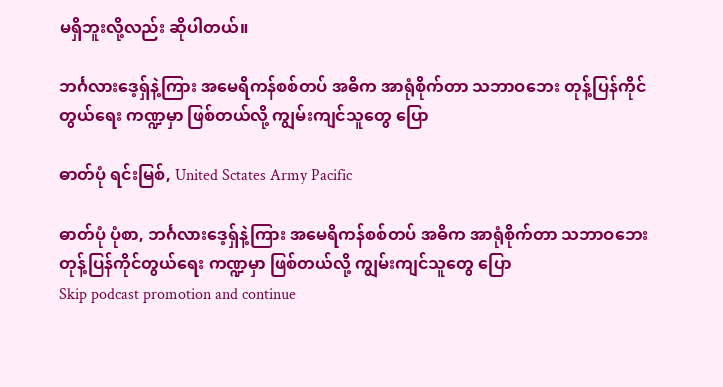မရှိဘူးလို့လည်း ဆိုပါတယ်။

ဘင်္ဂလားဒေ့ရှ်နဲ့ကြား အမေရိကန်စစ်တပ် အဓိက အာရုံစိုက်တာ သဘာဝဘေး တုန့်ပြန်ကိုင်တွယ်ရေး ကဏ္ဍမှာ ဖြစ်တယ်လို့ ကျွမ်းကျင်သူတွေ ပြော

ဓာတ်ပုံ ရင်းမြစ်, United Sctates Army Pacific

ဓာတ်ပုံ ပုံစာ, ဘင်္ဂလားဒေ့ရှ်နဲ့ကြား အမေရိကန်စစ်တပ် အဓိက အာရုံစိုက်တာ သဘာဝဘေး တုန့်ပြန်ကိုင်တွယ်ရေး ကဏ္ဍမှာ ဖြစ်တယ်လို့ ကျွမ်းကျင်သူတွေ ပြော
Skip podcast promotion and continue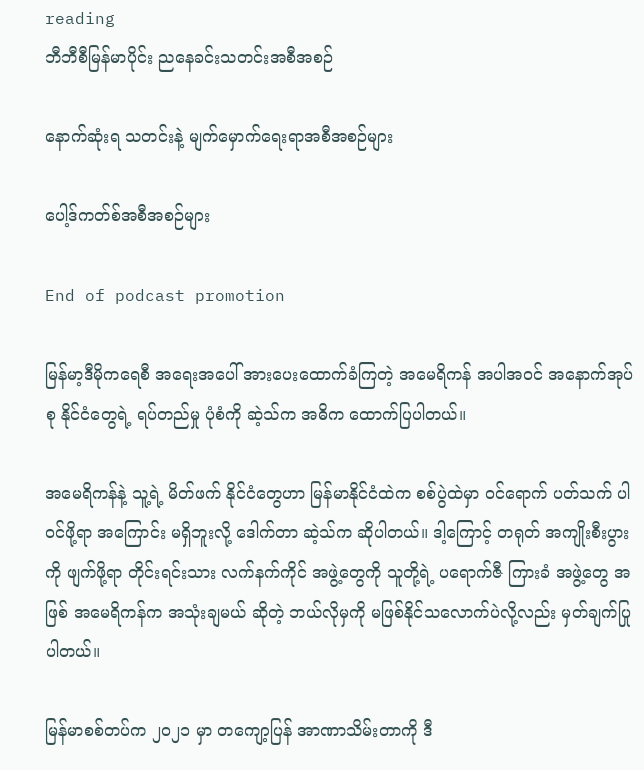reading
ဘီဘီစီမြန်မာပိုင်း ညနေခင်းသတင်းအစီအစဉ်

နောက်ဆုံးရ သတင်းနဲ့ မျက်မှောက်ရေးရာအစီအစဉ်များ

ပေါ့ဒ်ကတ်စ်အစီအစဉ်များ

End of podcast promotion

မြန်မာ့ဒီမိုကရေစီ အရေးအပေါ် အားပေးထောက်ခံကြတဲ့ အမေရိကန် အပါအဝင် အနောက်အုပ်စု နိုင်ငံတွေရဲ့ ရပ်တည်မှု ပုံစံကို ဆဲ့သ်က အဓိက ထောက်ပြပါတယ်။

အမေရိကန်နဲ့ သူ့ရဲ့ မိတ်ဖက် နိုင်ငံတွေဟာ မြန်မာနိုင်ငံထဲက စစ်ပွဲထဲမှာ ဝင်ရောက် ပတ်သက် ပါဝင်ဖို့ရာ အကြောင်း မရှိဘူးလို့ ဒေါက်တာ ဆဲ့သ်က ဆိုပါတယ်။ ဒါ့ကြောင့် တရုတ် အကျိုးစီးပွားကို ဖျက်ဖို့ရာ တိုင်းရင်းသား လက်နက်ကိုင် အဖွဲ့တွေကို သူတို့ရဲ့ ပရောက်ဇီ ကြားခံ အဖွဲ့တွေ အဖြစ် အမေရိကန်က အသုံးချမယ် ဆိုတဲ့ ဘယ်လိုမှကို မဖြစ်နိုင်သလောက်ပဲလို့လည်း မှတ်ချက်ပြုပါတယ်။

မြန်မာစစ်တပ်က ၂၀၂၁ မှာ တကျော့ပြန် အာဏာသိမ်းတာကို ဒီ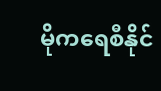မိုကရေစီနိုင်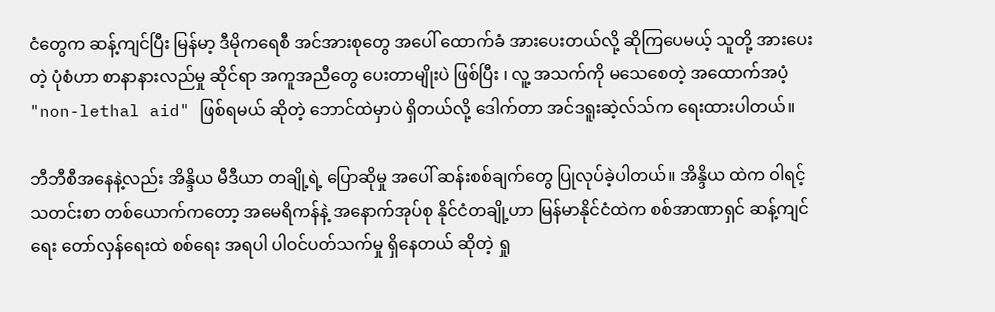ငံတွေက ဆန့်ကျင်ပြီး မြန်မာ့ ဒီမိုကရေစီ အင်အားစုတွေ အပေါ် ထောက်ခံ အားပေးတယ်လို့ ဆိုကြပေမယ့် သူတို့ အားပေးတဲ့ ပုံစံဟာ စာနာနားလည်မှု ဆိုင်ရာ အကူအညီတွေ ပေးတာမျိုးပဲ ဖြစ်ပြီး ၊ လူ့ အသက်ကို မသေစေတဲ့ အထောက်အပံ့ "non-lethal aid" ဖြစ်ရမယ် ဆိုတဲ့ ဘောင်ထဲမှာပဲ ရှိတယ်လို့ ဒေါက်တာ အင်ဒရူးဆဲ့လ်သ်က ရေးထားပါတယ်။

ဘီဘီစီအနေနဲ့လည်း အိန္ဒိယ မီဒီယာ တချို့ရဲ့ ပြောဆိုမှု အပေါ် ဆန်းစစ်ချက်တွေ ပြုလုပ်ခဲ့ပါတယ်။ အိန္ဒိယ ထဲက ဝါရင့် သတင်းစာ တစ်ယောက်ကတော့ အမေရိကန်နဲ့ အနောက်အုပ်စု နိုင်ငံတချို့ဟာ မြန်မာနိုင်ငံထဲက စစ်အာဏာရှင် ဆန့်ကျင်ရေး တော်လှန်ရေးထဲ စစ်ရေး အရပါ ပါဝင်ပတ်သက်မှု ရှိနေတယ် ဆိုတဲ့ ရှု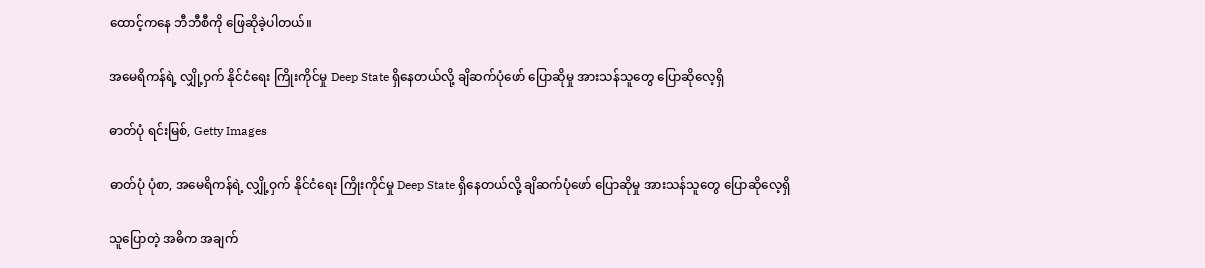ထောင့်ကနေ ဘီဘီစီကို ဖြေဆိုခဲ့ပါတယ်။

အမေရိကန်ရဲ့ လျှို့ဝှက် နိုင်ငံရေး ကြိုးကိုင်မှု Deep State ရှိနေတယ်လို့ ချိဆက်ပုံဖော် ပြောဆိုမှု အားသန်သူတွေ ပြောဆိုလေ့ရှိ

ဓာတ်ပုံ ရင်းမြစ်, Getty Images

ဓာတ်ပုံ ပုံစာ, အမေရိကန်ရဲ့ လျှို့ဝှက် နိုင်ငံရေး ကြိုးကိုင်မှု Deep State ရှိနေတယ်လို့ ချိဆက်ပုံဖော် ပြောဆိုမှု အားသန်သူတွေ ပြောဆိုလေ့ရှိ

သူပြောတဲ့ အဓိက အချက်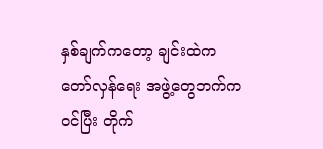နှစ်ချက်ကတော့ ချင်းထဲက တော်လှန်ရေး အဖွဲ့တွေဘက်က ဝင်ပြီး တိုက်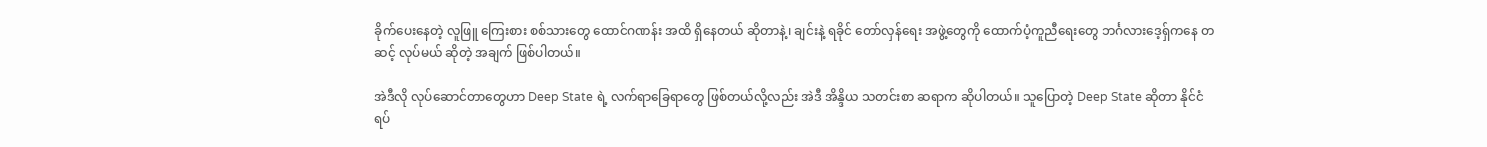ခိုက်ပေးနေတဲ့ လူဖြူ ကြေးစား စစ်သားတွေ ထောင်ဂဏန်း အထိ ရှိနေတယ် ဆိုတာနဲ့၊ ချင်းနဲ့ ရခိုင် တော်လှန်ရေး အဖွဲ့တွေကို ထောက်ပံ့ကူညီရေးတွေ ဘင်္ဂလားဒေ့ရှ်ကနေ တဆင့် လုပ်မယ် ဆိုတဲ့ အချက် ဖြစ်ပါတယ်။

အဲဒီလို လုပ်ဆောင်တာတွေဟာ Deep State ရဲ့ လက်ရာခြေရာတွေ ဖြစ်တယ်လို့လည်း အဲဒီ အိန္ဒိယ သတင်းစာ ဆရာက ဆိုပါတယ်။ သူပြောတဲ့ Deep State ဆိုတာ နိုင်ငံရပ်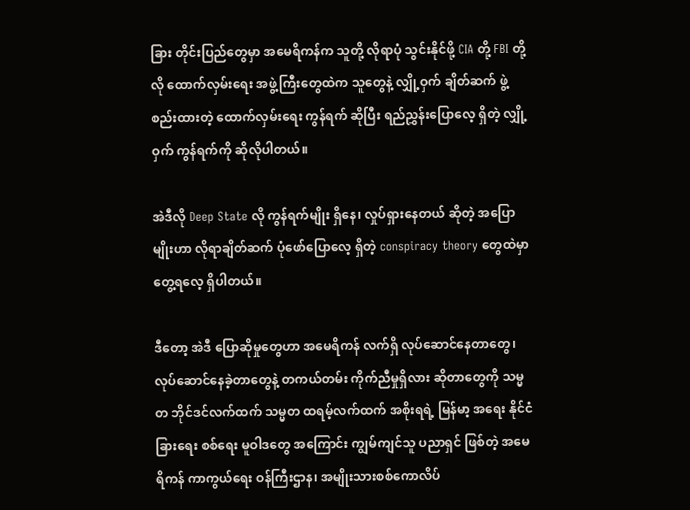ခြား တိုင်းပြည်တွေမှာ အမေရိကန်က သူတို့ လိုရာပုံ သွင်းနိုင်ဖို့ CIA တို့ FBI တို့လို ထောက်လှမ်းရေး အဖွဲ့ကြီးတွေထဲက သူတွေနဲ့ လျှို့ဝှက် ချိတ်ဆက် ဖွဲ့စည်းထားတဲ့ ထောက်လှမ်းရေး ကွန်ရက် ဆိုပြီး ရည်ညွှန်းပြောလေ့ ရှိတဲ့ လျှို့ဝှက် ကွန်ရက်ကို ဆိုလိုပါတယ်။

အဲဒီလို Deep State လို ကွန်ရက်မျိုး ရှိနေ၊ လှုပ်ရှားနေတယ် ဆိုတဲ့ အပြောမျိုးဟာ လိုရာချိတ်ဆက် ပုံဖော်ပြောလေ့ ရှိတဲ့ conspiracy theory တွေထဲမှာ တွေ့ရလေ့ ရှိပါတယ်။

ဒီတော့ အဲဒီ ပြောဆိုမှုတွေဟာ အမေရိကန် လက်ရှိ လုပ်ဆောင်နေတာတွေ၊ လုပ်ဆောင်နေခဲ့တာတွေနဲ့ တကယ်တမ်း ကိုက်ညီမှုရှိလား ဆိုတာတွေကို သမ္မတ ဘိုင်ဒင်လက်ထက် သမ္မတ ထရမ့်လက်ထက် အစိုးရရဲ့ မြန်မာ့ အရေး နိုင်ငံခြားရေး စစ်ရေး မူဝါဒတွေ အကြောင်း ကျွမ်ကျင်သူ ပညာရှင် ဖြစ်တဲ့ အမေရိကန် ကာကွယ်ရေး ဝန်ကြီးဌာန၊ အမျိုးသားစစ်ကောလိပ်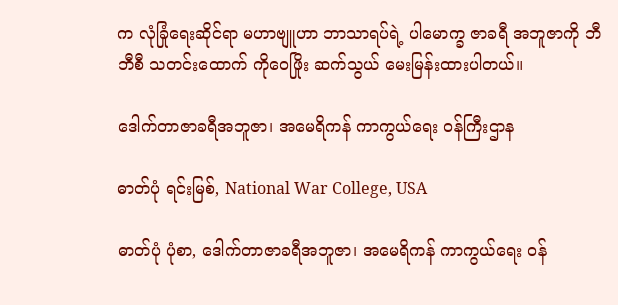က လုံခြုံရေးဆိုင်ရာ မဟာဗျူဟာ ဘာသာရပ်ရဲ့ ပါမောက္ခ ဇာခရီ အဘူဇာကို ဘီဘီစီ သတင်းထောက် ကိုဝေဖြိုး ဆက်သွယ် မေးမြန်းထားပါတယ်။

ဒေါက်တာဇာခရီအဘူဇာ၊ အမေရိကန် ကာကွယ်ရေး ဝန်ကြီးဌာန

ဓာတ်ပုံ ရင်းမြစ်, National War College, USA

ဓာတ်ပုံ ပုံစာ, ဒေါက်တာဇာခရီအဘူဇာ၊ အမေရိကန် ကာကွယ်ရေး ဝန်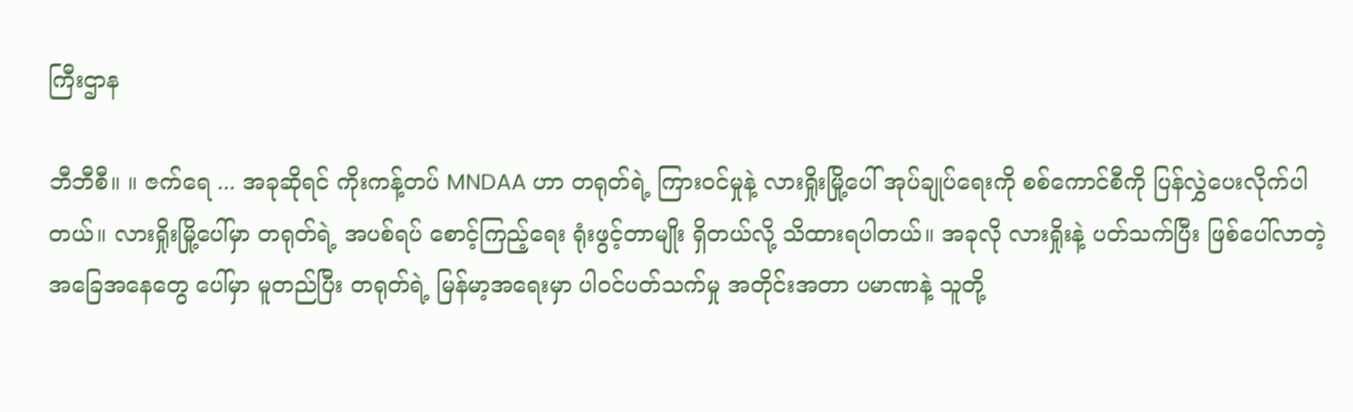ကြီးဌာန

ဘီဘီစီ။ ။ ဇက်ရေ ... အခုဆိုရင် ကိုးကန့်တပ် MNDAA ဟာ တရုတ်ရဲ့ ကြားဝင်မှုနဲ့ လားရှိုးမြို့ပေါ် အုပ်ချုပ်ရေးကို စစ်ကောင်စီကို ပြန်လွှဲပေးလိုက်ပါတယ်။ လားရှိုးမြို့ပေါ်မှာ တရုတ်ရဲ့ အပစ်ရပ် စောင့်ကြည့်ရေး ရုံးဖွင့်တာမျိုး ရှိတယ်လို့ သိထားရပါတယ်။ အခုလို လားရှိုးနဲ့ ပတ်သက်ပြီး ဖြစ်ပေါ်လာတဲ့ အခြေအနေတွေ ပေါ်မှာ မူတည်ပြီး တရုတ်ရဲ့ မြန်မာ့အရေးမှာ ပါဝင်ပတ်သက်မှု အတိုင်းအတာ ပမာဏနဲ့ သူတို့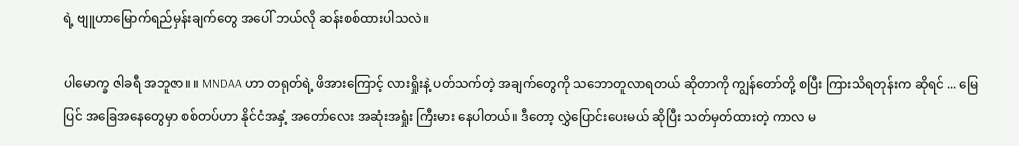ရဲ့ ဗျူဟာမြောက်ရည်မှန်းချက်တွေ အပေါ် ဘယ်လို ဆန်းစစ်ထားပါသလဲ။

ပါမောက္ခ ဇါခရီ အဘူဇာ။ ။ MNDAA ဟာ တရုတ်ရဲ့ ဖိအားကြောင့် လားရှိုးနဲ့ ပတ်သက်တဲ့ အချက်တွေကို သဘောတူလာရတယ် ဆိုတာကို ကျွန်တော်တို့ စပြီး ကြားသိရတုန်းက ဆိုရင် ... မြေပြင် အခြေအနေတွေမှာ စစ်တပ်ဟာ နိုင်ငံအနှံ့ အတော်လေး အဆုံးအရှုံး ကြီးမား နေပါတယ်။ ဒီတော့ လွှဲပြောင်းပေးမယ် ဆိုပြီး သတ်မှတ်ထားတဲ့ ကာလ မ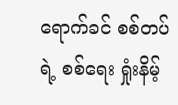ရောက်ခင် စစ်တပ်ရဲ့ စစ်ရေး ရှုံးနိမ့်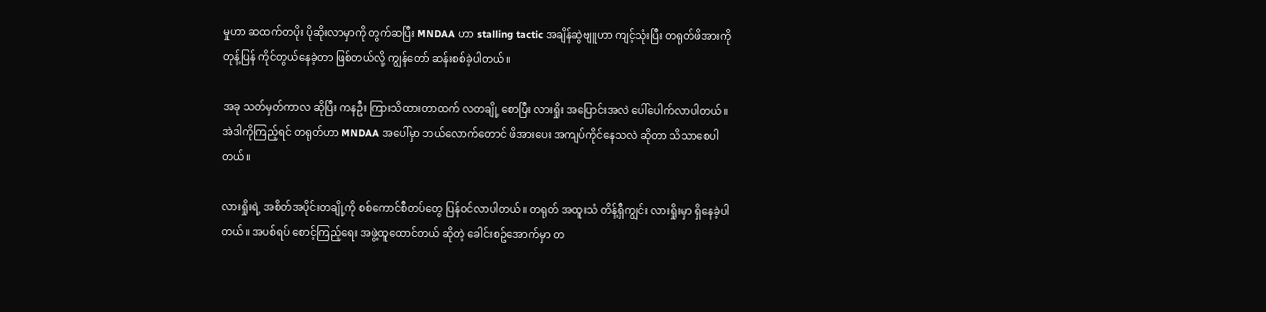မှုဟာ ဆထက်တပိုး ပိုဆိုးလာမှာကို တွက်ဆပြီး MNDAA ဟာ stalling tactic အချိန်ဆွဲဗျူဟာ ကျင့်သုံးပြီး တရုတ်ဖိအားကို တုန့်ပြန် ကိုင်တွယ်နေခဲ့တာ ဖြစ်တယ်လို့ ကျွန်တော် ဆန်းစစ်ခဲ့ပါတယ်။

အခု သတ်မှတ်ကာလ ဆိုပြီး ကနဦး ကြားသိထားတာထက် လတချို့ စောပြီး လားရှိုး အပြောင်းအလဲ ပေါ်ပေါက်လာပါတယ်။ အဲဒါကိုကြည့်ရင် တရုတ်ဟာ MNDAA အပေါ်မှာ ဘယ်လောက်တောင် ဖိအားပေး အကျပ်ကိုင်နေသလဲ ဆိုတာ သိသာစေပါတယ်။

လားရှိုးရဲ့ အစိတ်အပိုင်းတချို့ကို စစ်ကောင်စီတပ်တွေ ပြန်ဝင်လာပါတယ်။ တရုတ် အထူးသံ တိန့်ရှီကျွင်း လားရှိုးမှာ ရှိနေခဲ့ပါတယ်။ အပစ်ရပ် စောင့်ကြည့်ရေး အဖွဲ့ထူထောင်တယ် ဆိုတဲ့ ခေါင်းစဥ်အောက်မှာ တ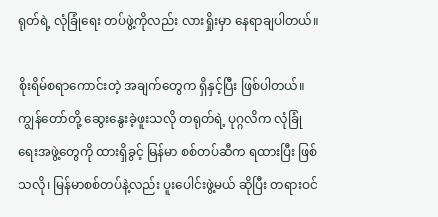ရုတ်ရဲ့ လုံခြုံရေး တပ်ဖွဲ့ကိုလည်း လားရှိုးမှာ နေရာချပါတယ်။

စိုးရိမ်စရာကောင်းတဲ့ အချက်တွေက ရှိနှင့်ပြီး ဖြစ်ပါတယ်။ ကျွန်တော်တို့ ဆွေးနွေးခဲ့ဖူးသလို တရုတ်ရဲ့ ပုဂ္ဂလိက လုံခြုံရေးအဖွဲ့တွေကို ထားရှိခွင့် မြန်မာ စစ်တပ်ဆီက ရထားပြီး ဖြစ်သလို၊ မြန်မာစစ်တပ်နဲ့လည်း ပူးပေါင်းဖွဲ့မယ် ဆိုပြီး တရားဝင်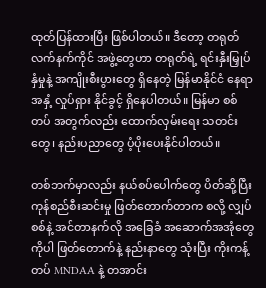ထုတ်ပြန်ထားပြီး ဖြစ်ပါတယ်။ ဒီတော့ တရုတ် လက်နက်ကိုင် အဖွဲ့တွေဟာ တရုတ်ရဲ့ ရင်းနှီးမြှုပ်နှံမှုနဲ့ အကျိုးစီးပွားတွေ ရှိနေတဲ့ မြန်မာနိုင်ငံ နေရာအနှံ့ လှုပ်ရှား နိုင်ခွင့် ရှိနေပါတယ်။ မြန်မာ စစ်တပ် အတွက်လည်း ထောက်လှမ်းရေး သတင်းတွေ၊ နည်းပညာတွေ ပံ့ပိုးပေးနိုင်ပါတယ်။

တစ်ဘက်မှာလည်း နယ်စပ်ပေါက်တွေ ပိတ်ဆို့ပြီး ကုန်စည်စီးဆင်းမှု ဖြတ်တောက်တာက စလို့ လျှပ်စစ်နဲ့ အင်တာနက်လို အခြေခံ အဆောက်အအုံတွေကိုပါ ဖြတ်တောက်နဲ့ နည်းနာတွေ သုံးပြီး ကိုးကန့်တပ် MNDAA နဲ့ တအာင်း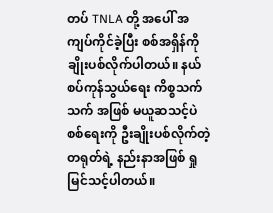တပ် TNLA တို့ အပေါ် အကျပ်ကိုင်ခဲ့ပြီး စစ်အရှိန်ကို ချိုးပစ်လိုက်ပါတယ်။ နယ်စပ်ကုန်သွယ်ရေး ကိစ္စသက်သက် အဖြစ် မယူဆသင့်ပဲ စစ်ရေးကို ဦးချိုးပစ်လိုက်တဲ့ တရုတ်ရဲ့ နည်းနာအဖြစ် ရှုမြင်သင့်ပါတယ်။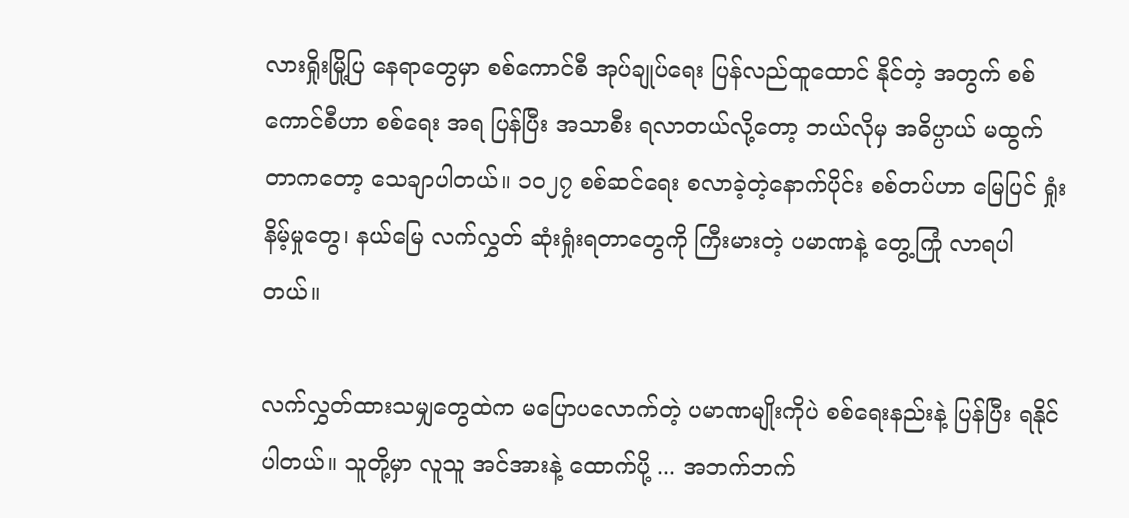လားရှိုးမြို့ပြ နေရာတွေမှာ စစ်ကောင်စီ အုပ်ချုပ်ရေး ပြန်လည်ထူထောင် နိုင်တဲ့ အတွက် စစ်ကောင်စီဟာ စစ်ရေး အရ ပြန်ပြီး အသာစီး ရလာတယ်လို့တော့ ဘယ်လိုမှ အဓိပ္ပာယ် မထွက်တာကတော့ သေချာပါတယ်။ ၁၀၂၇ စစ်ဆင်ရေး စလာခဲ့တဲ့နောက်ပိုင်း စစ်တပ်ဟာ မြေပြင် ရှုံးနိမ့်မှုတွေ၊ နယ်မြေ လက်လွှတ် ဆုံးရှုံးရတာတွေကို ကြီးမားတဲ့ ပမာဏနဲ့ တွေ့ကြုံ လာရပါတယ်။

လက်လွှတ်ထားသမျှတွေထဲက မပြောပလောက်တဲ့ ပမာဏမျိုးကိုပဲ စစ်ရေးနည်းနဲ့ ပြန်ပြီး ရနိုင်ပါတယ်။ သူတို့မှာ လူသူ အင်အားနဲ့ ထောက်ပို့ ... အဘက်ဘက်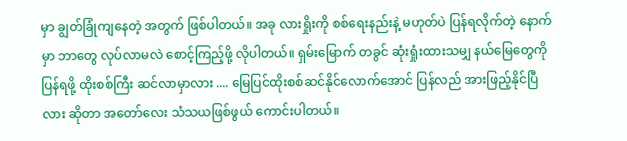မှာ ချွတ်ခြုံကျနေတဲ့ အတွက် ဖြစ်ပါတယ်။ အခု လားရှိုးကို စစ်ရေးနည်းနဲ့ မဟုတ်ပဲ ပြန်ရလိုက်တဲ့ နောက်မှာ ဘာတွေ လုပ်လာမလဲ စောင့်ကြည့်ဖို့ လိုပါတယ်။ ရှမ်းမြောက် တခွင် ဆုံးရှုံးထားသမျှ နယ်မြေတွေကို ပြန်ရဖို့ ထိုးစစ်ကြီး ဆင်လာမှာလား .... မြေပြင်ထိုးစစ်ဆင်နိုင်လောက်အောင် ပြန်လည် အားဖြည့်နိုင်ပြီလား ဆိုတာ အတော်လေး သံသယဖြစ်ဖွယ် ကောင်းပါတယ်။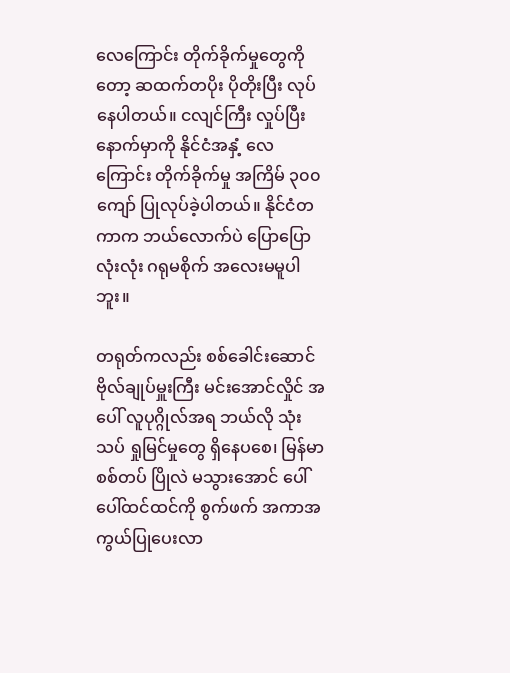လေကြောင်း တိုက်ခိုက်မှုတွေကိုတော့ ဆထက်တပိုး ပိုတိုးပြီး လုပ်နေပါတယ်။ ငလျင်ကြီး လှုပ်ပြီး နောက်မှာကို နိုင်ငံအနှံ့ လေကြောင်း တိုက်ခိုက်မှု အကြိမ် ၃၀၀ ကျော် ပြုလုပ်ခဲ့ပါတယ်။ နိုင်ငံတကာက ဘယ်လောက်ပဲ ပြောပြော လုံးလုံး ဂရုမစိုက် အလေးမမူပါဘူး။

တရုတ်ကလည်း စစ်ခေါင်းဆောင် ဗိုလ်ချုပ်မှူးကြီး မင်းအောင်လှိုင် အပေါ် လူပုဂ္ဂိုလ်အရ ဘယ်လို သုံးသပ် ရှုမြင်မှုတွေ ရှိနေပစေ၊ မြန်မာ စစ်တပ် ပြိုလဲ မသွားအောင် ပေါ်ပေါ်ထင်ထင်ကို စွက်ဖက် အကာအကွယ်ပြုပေးလာ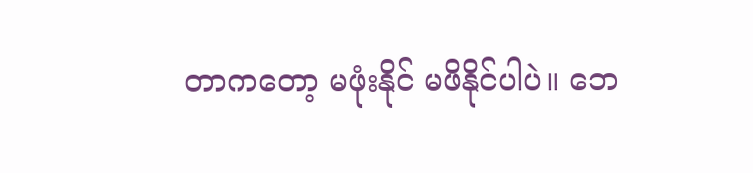တာကတော့ မဖုံးနိုင် မဖိနိုင်ပါပဲ။ ဘေ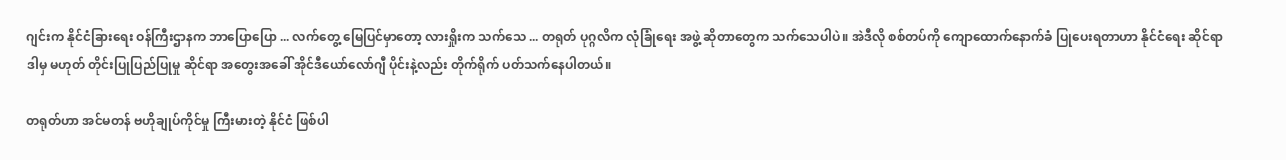ဂျင်းက နိုင်ငံခြားရေး ဝန်ကြီးဌာနက ဘာပြောပြော ... လက်တွေ့ မြေပြင်မှာတော့ လားရှိုးက သက်သေ ... တရုတ် ပုဂ္ဂလိက လုံခြုံရေး အဖွဲ့ ဆိုတာတွေက သက်သေပါပဲ။ အဲဒီလို စစ်တပ်ကို ကျောထောက်နောက်ခံ ပြုပေးရတာဟာ နိုင်ငံရေး ဆိုင်ရာ ဒါမှ မဟုတ် တိုင်းပြုပြည်ပြုမှု ဆိုင်ရာ အတွေးအခေါ် အိုင်ဒီယော်လော်ဂျီ ပိုင်းနဲ့လည်း တိုက်ရိုက် ပတ်သက်နေပါတယ်။

တရုတ်ဟာ အင်မတန် ဗဟိုချုပ်ကိုင်မှု ကြီးမားတဲ့ နိုင်ငံ ဖြစ်ပါ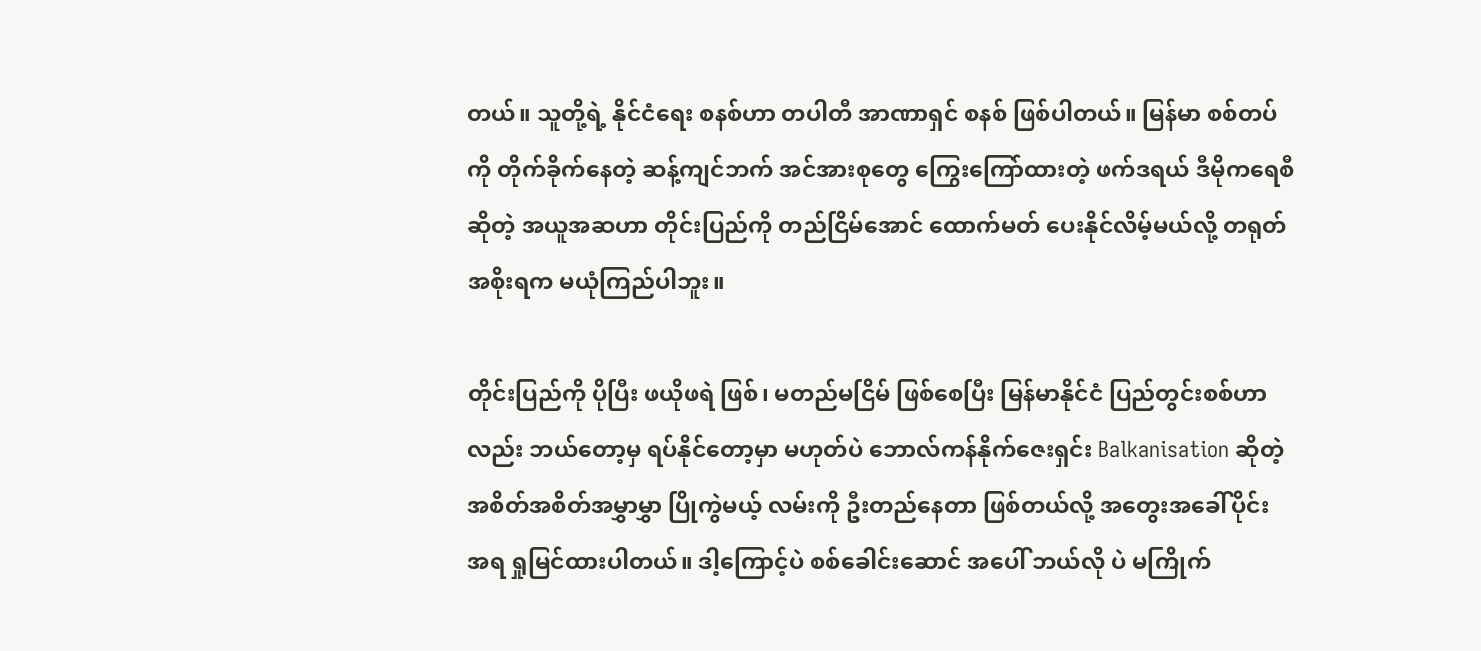တယ်။ သူတို့ရဲ့ နိုင်ငံရေး စနစ်ဟာ တပါတီ အာဏာရှင် စနစ် ဖြစ်ပါတယ်။ မြန်မာ စစ်တပ်ကို တိုက်ခိုက်နေတဲ့ ဆန့်ကျင်ဘက် အင်အားစုတွေ ကြွေးကြော်ထားတဲ့ ဖက်ဒရယ် ဒီမိုကရေစီ ဆိုတဲ့ အယူအဆဟာ တိုင်းပြည်ကို တည်ငြိမ်အောင် ထောက်မတ် ပေးနိုင်လိမ့်မယ်လို့ တရုတ်အစိုးရက မယုံကြည်ပါဘူး။

တိုင်းပြည်ကို ပိုပြီး ဖယိုဖရဲ ဖြစ်၊ မတည်မငြိမ် ဖြစ်စေပြီး မြန်မာနိုင်ငံ ပြည်တွင်းစစ်ဟာလည်း ဘယ်တော့မှ ရပ်နိုင်တော့မှာ မဟုတ်ပဲ ဘောလ်ကန်နိုက်ဇေးရှင်း Balkanisation ဆိုတဲ့ အစိတ်အစိတ်အမွှာမွှာ ပြိုကွဲမယ့် လမ်းကို ဦးတည်နေတာ ဖြစ်တယ်လို့ အတွေးအခေါ်ပိုင်း အရ ရှုမြင်ထားပါတယ်။ ဒါ့ကြောင့်ပဲ စစ်ခေါင်းဆောင် အပေါ် ဘယ်လို ပဲ မကြိုက်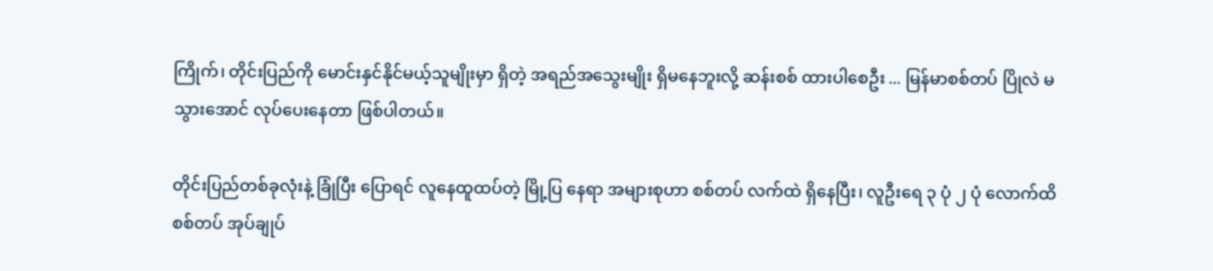ကြိုက်၊ တိုင်းပြည်ကို မောင်းနှင်နိုင်မယ့်သူမျိုးမှာ ရှိတဲ့ အရည်အသွေးမျိုး ရှိမနေဘူးလို့ ဆန်းစစ် ထားပါစေဦး ... မြန်မာစစ်တပ် ပြိုလဲ မသွားအောင် လုပ်ပေးနေတာ ဖြစ်ပါတယ်။

တိုင်းပြည်တစ်ခုလုံးနဲ့ ခြုံပြီး ပြောရင် လူနေထူထပ်တဲ့ မြို့ပြ နေရာ အများစုဟာ စစ်တပ် လက်ထဲ ရှိနေပြီး၊ လူဦးရေ ၃ ပုံ ၂ ပုံ လောက်ထိ စစ်တပ် အုပ်ချုပ်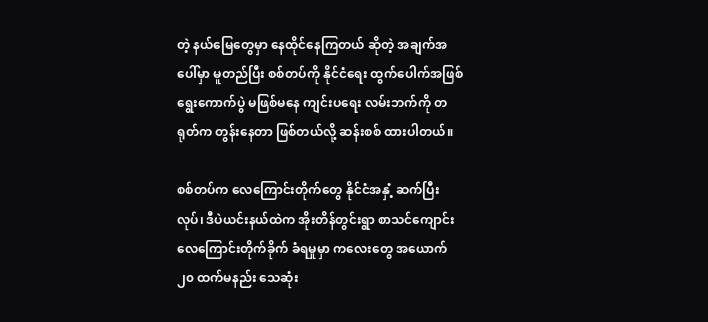တဲ့ နယ်မြေတွေမှာ နေထိုင်နေကြတယ် ဆိုတဲ့ အချက်အပေါ်မှာ မူတည်ပြီး စစ်တပ်ကို နိုင်ငံရေး ထွက်ပေါက်အဖြစ် ရွေးကောက်ပွဲ မဖြစ်မနေ ကျင်းပရေး လမ်းဘက်ကို တရုတ်က တွန်းနေတာ ဖြစ်တယ်လို့ ဆန်းစစ် ထားပါတယ်။

စစ်တပ်က လေကြောင်းတိုက်တွေ နိုင်ငံအနှံ့ ဆက်ပြီးလုပ်၊ ဒီပဲယင်းနယ်ထဲက အိုးတိန်တွင်းရွာ စာသင်ကျောင်း လေကြောင်းတိုက်ခိုက် ခံရမှုမှာ ကလေးတွေ အယောက် ၂၀ ထက်မနည်း သေဆုံး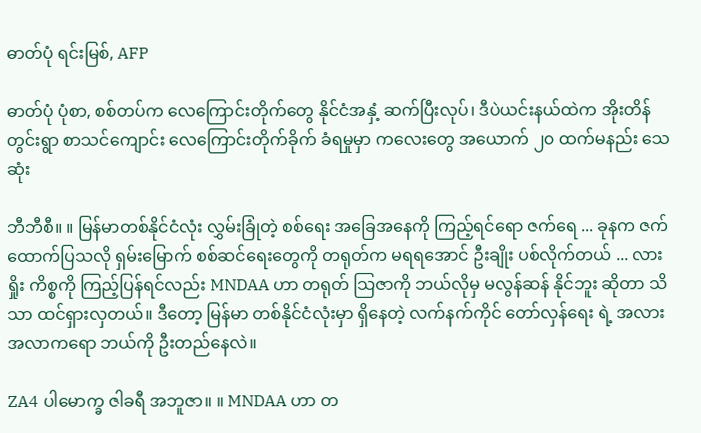ဓာတ်ပုံ ရင်းမြစ်, AFP

ဓာတ်ပုံ ပုံစာ, စစ်တပ်က လေကြောင်းတိုက်တွေ နိုင်ငံအနှံ့ ဆက်ပြီးလုပ်၊ ဒီပဲယင်းနယ်ထဲက အိုးတိန်တွင်းရွာ စာသင်ကျောင်း လေကြောင်းတိုက်ခိုက် ခံရမှုမှာ ကလေးတွေ အယောက် ၂၀ ထက်မနည်း သေဆုံး

ဘီဘီစီ။ ။ မြန်မာတစ်နိုင်ငံလုံး လွှမ်းခြုံတဲ့ စစ်ရေး အခြေအနေကို ကြည့်ရင်ရော ဇက်ရေ ... ခုနက ဇက် ထောက်ပြသလို ရှမ်းမြောက် စစ်ဆင်ရေးတွေကို တရုတ်က မရရအောင် ဦးချိုး ပစ်လိုက်တယ် ... လားရှိုး ကိစ္စကို ကြည့်ပြန်ရင်လည်း MNDAA ဟာ တရုတ် သြဇာကို ဘယ်လိုမှ မလွန်ဆန် နိုင်ဘူး ဆိုတာ သိသာ ထင်ရှားလှတယ်။ ဒီတော့ မြန်မာ တစ်နိုင်ငံလုံးမှာ ရှိနေတဲ့ လက်နက်ကိုင် တော်လှန်ရေး ရဲ့ အလားအလာကရော ဘယ်ကို ဦးတည်နေလဲ။

ZA4 ပါမောက္ခ ဇါခရီ အဘူဇာ။ ။ MNDAA ဟာ တ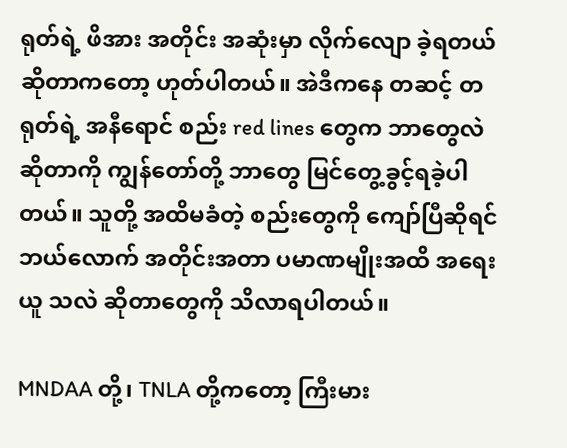ရုတ်ရဲ့ ဖိအား အတိုင်း အဆုံးမှာ လိုက်လျော ခဲ့ရတယ် ဆိုတာကတော့ ဟုတ်ပါတယ်။ အဲဒီကနေ တဆင့် တရုတ်ရဲ့ အနီရောင် စည်း red lines တွေက ဘာတွေလဲ ဆိုတာကို ကျွန်တော်တို့ ဘာတွေ မြင်တွေ့ခွင့်ရခဲ့ပါတယ်။ သူတို့ အထိမခံတဲ့ စည်းတွေကို ကျော်ပြီဆိုရင် ဘယ်လောက် အတိုင်းအတာ ပမာဏမျိုးအထိ အရေးယူ သလဲ ဆိုတာတွေကို သိလာရပါတယ်။

MNDAA တို့၊ TNLA တို့ကတော့ ကြီးမား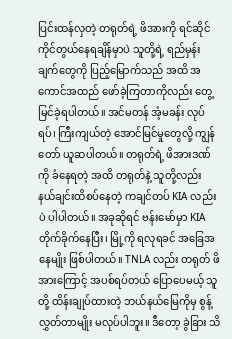ပြင်းထန်လှတဲ့ တရုတ်ရဲ့ ဖိအားကို ရင်ဆိုင် ကိုင်တွယ်နေရချိန်မှာပဲ သူတို့ရဲ့ ရည်မှန်းချက်တွေကို ပြည့်မြောက်သည် အထိ အကောင်အထည် ဖော်ခဲ့ကြတာကိုလည်း တွေ့မြင်ခဲ့ရပါတယ်။ အင်မတန် အံ့မခန်း လုပ်ရပ်၊ ကြီးကျယ်တဲ့ အောင်မြင်မှုတွေလို့ ကျွန်တော် ယူဆပါတယ်။ တရုတ်ရဲ့ ဖိအားဒဏ်ကို ခံနေရတဲ့ အထိ တရုတ်နဲ့ သူတို့လည်း နယ်ချင်းထိစပ်နေတဲ့ ကချင်တပ် KIA လည်းပဲ ပါပါတယ်။ အခုဆိုရင် ဗန်းမော်မှာ KIA တိုက်ခိုက်နေပြီး၊ မြို့ကို ရလုရခင် အခြေအနေမျိုး ဖြစ်ပါတယ်။ TNLA လည်း တရုတ် ဖိအားကြောင့် အပစ်ရပ်တယ် ပြောပေမယ့် သူတို့ ထိန်းချုပ်ထားတဲ့ ဘယ်နယ်မြေကိုမှ စွန့်လွှတ်တာမျိုး မလုပ်ပါဘူး။ ဒီတော့ ခွဲခြား သိ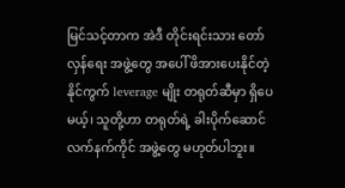မြင်သင့်တာက အဲဒီ တိုင်းရင်းသား တော်လှန်ရေး အဖွဲ့တွေ အပေါ် ဖိအားပေးနိုင်တဲ့ နိုင်ကွက် leverage မျိုး တရုတ်ဆီမှာ ရှိပေမယ့်၊ သူတို့ဟာ တရုတ်ရဲ့ ခါးပိုက်ဆောင် လက်နက်ကိုင် အဖွဲ့တွေ မဟုတ်ပါဘူး။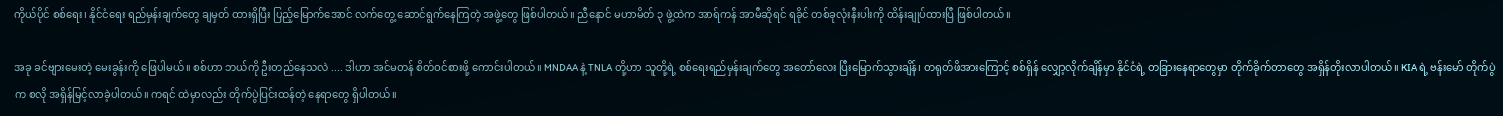ကိုယ်ပိုင် စစ်ရေး၊ နိုင်ငံရေး ရည်မှန်းချက်တွေ ချမှတ် ထားရှိပြီး ပြည့်မြောက်အောင် လက်တွေ့ ဆောင်ရွက်နေကြတဲ့ အဖွဲ့တွေ ဖြစ်ပါတယ်။ ညီနောင် မဟာမိတ် ၃ ဖွဲ့ထဲက အာရ်ကန် အာမီဆိုရင် ရခိုင် တစ်ခုလုံးနီးပါးကို ထိန်းချုပ်ထားပြီ ဖြစ်ပါတယ်။

အခု ခင်ဗျားမေးတဲ့ မေးခွန်းကို ဖြေပါမယ်။ စစ်ဟာ ဘယ်ကို ဦးတည်နေသလဲ .... ဒါဟာ အင်မတန် စိတ်ဝင်စားဖို့ ကောင်းပါတယ်။ MNDAA နဲ့ TNLA တို့ဟာ သူတို့ရဲ့ စစ်ရေးရည်မှန်းချက်တွေ အတော်လေး ပြီးမြောက်သွားချိန်၊ တရုတ်ဖိအားကြောင့် စစ်ရှိန် လျှော့လိုက်ချိန်မှာ နိုင်ငံရဲ့ တခြားနေရာတွေမှာ တိုက်ခိုက်တာတွေ အရှိန်တိုးလာပါတယ်။ KIA ရဲ့ ဗန်းမော် တိုက်ပွဲက စလို အရှိန်မြင့်လာခဲ့ပါတယ်။ ကရင် ထဲမှာလည်း တိုက်ပွဲပြင်းထန်တဲ့ နေရာတွေ ရှိပါတယ်။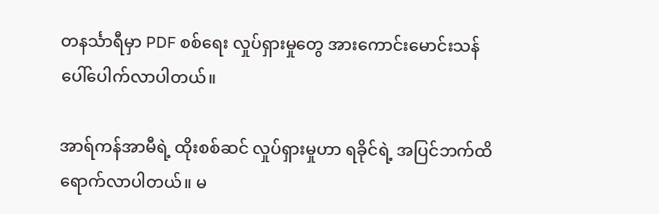တနင်္သာရီမှာ PDF စစ်ရေး လှုပ်ရှားမှုတွေ အားကောင်းမောင်းသန် ပေါ်ပေါက်လာပါတယ်။

အာရ်ကန်အာမီရဲ့ ထိုးစစ်ဆင် လှုပ်ရှားမှုဟာ ရခိုင်ရဲ့ အပြင်ဘက်ထိ ရောက်လာပါတယ်။ မ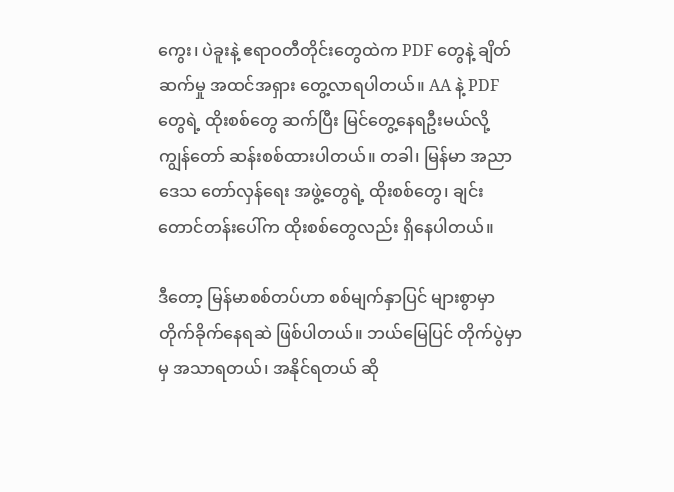ကွေး၊ ပဲခူးနဲ့ ဧရာဝတီတိုင်းတွေထဲက PDF တွေနဲ့ ချိတ်ဆက်မှု အထင်အရှား တွေ့လာရပါတယ်။ AA နဲ့ PDF တွေရဲ့ ထိုးစစ်တွေ ဆက်ပြီး မြင်တွေ့နေရဦးမယ်လို့ ကျွန်တော် ဆန်းစစ်ထားပါတယ်။ တခါ၊ မြန်မာ အညာဒေသ တော်လှန်ရေး အဖွဲ့တွေရဲ့ ထိုးစစ်တွေ၊ ချင်းတောင်တန်းပေါ်က ထိုးစစ်တွေလည်း ရှိနေပါတယ်။

ဒီတော့ မြန်မာစစ်တပ်ဟာ စစ်မျက်နှာပြင် များစွာမှာ တိုက်ခိုက်နေရဆဲ ဖြစ်ပါတယ်။ ဘယ်မြေပြင် တိုက်ပွဲမှာမှ အသာရတယ်၊ အနိုင်ရတယ် ဆို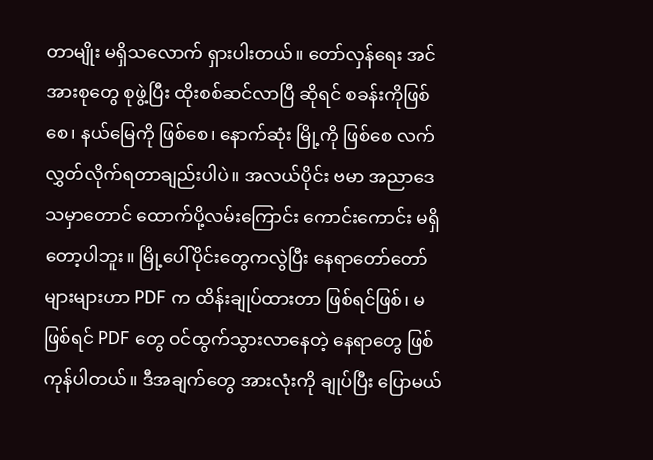တာမျိုး မရှိသလောက် ရှားပါးတယ်။ တော်လှန်ရေး အင်အားစုတွေ စုဖွဲ့ပြီး ထိုးစစ်ဆင်လာပြီ ဆိုရင် စခန်းကိုဖြစ်စေ၊ နယ်မြေကို ဖြစ်စေ၊ နောက်ဆုံး မြို့ကို ဖြစ်စေ လက်လွှတ်လိုက်ရတာချည်းပါပဲ။ အလယ်ပိုင်း ဗမာ အညာဒေသမှာတောင် ထောက်ပို့လမ်းကြောင်း ကောင်းကောင်း မရှိတော့ပါဘူး။ မြို့ပေါ်ပိုင်းတွေကလွဲပြီး နေရာတော်တော်များများဟာ PDF က ထိန်းချုပ်ထားတာ ဖြစ်ရင်ဖြစ်၊ မဖြစ်ရင် PDF တွေ ဝင်ထွက်သွားလာနေတဲ့ နေရာတွေ ဖြစ်ကုန်ပါတယ်။ ဒီအချက်တွေ အားလုံးကို ချုပ်ပြီး ပြောမယ်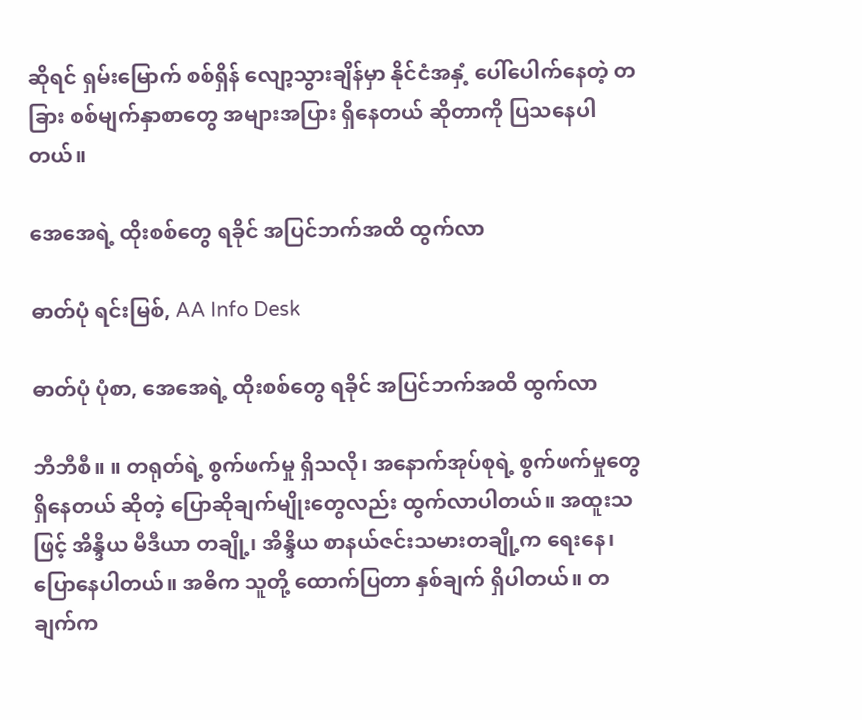ဆိုရင် ရှမ်းမြောက် စစ်ရှိန် လျော့သွားချိန်မှာ နိုင်ငံအနှံ့ ပေါ်ပေါက်နေတဲ့ တခြား စစ်မျက်နှာစာတွေ အများအပြား ရှိနေတယ် ဆိုတာကို ပြသနေပါတယ်။

အေအေရဲ့ ထိုးစစ်တွေ ရခိုင် အပြင်ဘက်အထိ ထွက်လာ

ဓာတ်ပုံ ရင်းမြစ်, AA Info Desk

ဓာတ်ပုံ ပုံစာ, အေအေရဲ့ ထိုးစစ်တွေ ရခိုင် အပြင်ဘက်အထိ ထွက်လာ

ဘီဘီစီ။ ။ တရုတ်ရဲ့ စွက်ဖက်မှု ရှိသလို၊ အနောက်အုပ်စုရဲ့ စွက်ဖက်မှုတွေ ရှိနေတယ် ဆိုတဲ့ ပြောဆိုချက်မျိုးတွေလည်း ထွက်လာပါတယ်။ အထူးသဖြင့် အိန္ဒိယ မီဒီယာ တချို့၊ အိန္ဒိယ စာနယ်ဇင်းသမားတချို့က ရေးနေ၊ ပြောနေပါတယ်။ အဓိက သူတို့ ထောက်ပြတာ နှစ်ချက် ရှိပါတယ်။ တချက်က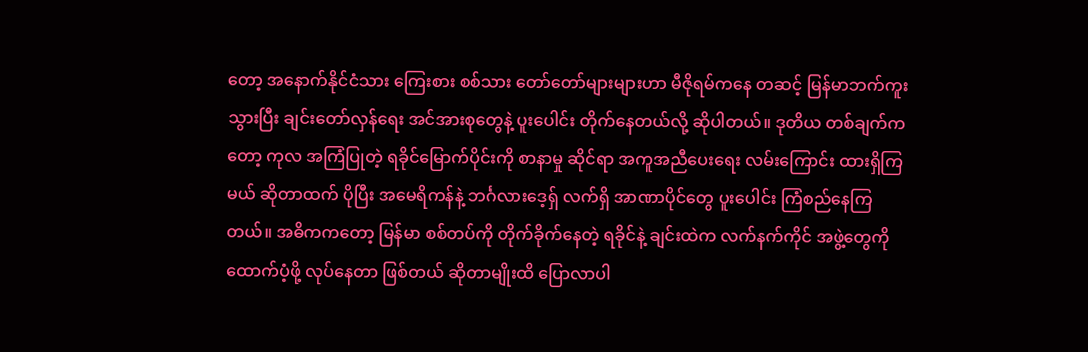တော့ အနောက်နိုင်ငံသား ကြေးစား စစ်သား တော်တော်များများဟာ မီဇိုရမ်ကနေ တဆင့် မြန်မာဘက်ကူးသွားပြီး ချင်းတော်လှန်ရေး အင်အားစုတွေနဲ့ ပူးပေါင်း တိုက်နေတယ်လို့ ဆိုပါတယ်။ ဒုတိယ တစ်ချက်ကတော့ ကုလ အကြံပြုတဲ့ ရခိုင်မြောက်ပိုင်းကို စာနာမှု ဆိုင်ရာ အကူအညီပေးရေး လမ်းကြောင်း ထားရှိကြမယ် ဆိုတာထက် ပိုပြီး အမေရိကန်နဲ့ ဘင်္ဂလားဒေ့ရှ် လက်ရှိ အာဏာပိုင်တွေ ပူးပေါင်း ကြံစည်နေကြတယ်။ အဓိကကတော့ မြန်မာ စစ်တပ်ကို တိုက်ခိုက်နေတဲ့ ရခိုင်နဲ့ ချင်းထဲက လက်နက်ကိုင် အဖွဲ့တွေကို ထောက်ပံ့ဖို့ လုပ်နေတာ ဖြစ်တယ် ဆိုတာမျိုးထိ ပြောလာပါ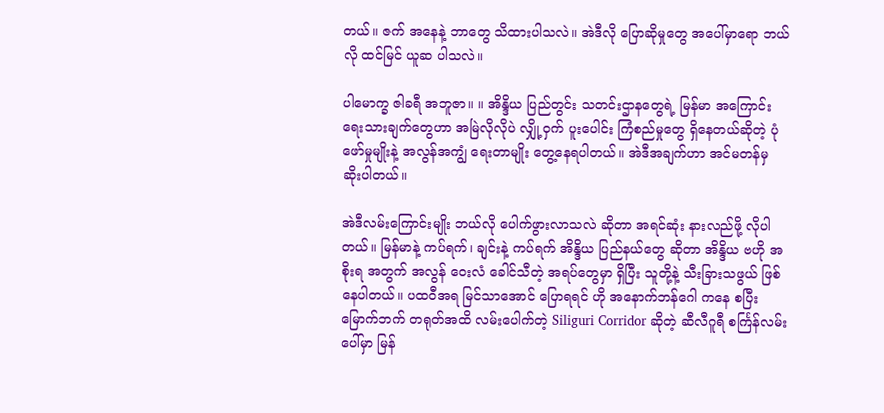တယ်။ ဇက် အနေနဲ့ ဘာတွေ သိထားပါသလဲ။ အဲဒီလို ပြောဆိုမှုတွေ အပေါ်မှာရော ဘယ်လို ထင်မြင် ယူဆ ပါသလဲ။

ပါမောက္ခ ဇါခရီ အဘူဇာ။ ။ အိန္ဒိယ ပြည်တွင်း သတင်းဌာနတွေရဲ့ မြန်မာ အကြောင်း ရေးသားချက်တွေဟာ အမြဲလိုလိုပဲ လျှို့ဝှက် ပူးပေါင်း ကြံစည်မှုတွေ ရှိနေတယ်ဆိုတဲ့ ပုံဖော်မှုမျိုးနဲ့ အလွန်အကျွံ ရေးတာမျိုး တွေ့နေရပါတယ်။ အဲဒီအချက်ဟာ အင်မတန်မှ ဆိုးပါတယ်။

အဲဒီလမ်းကြောင်းမျိုး ဘယ်လို ပေါက်ဖွားလာသလဲ ဆိုတာ အရင်ဆုံး နားလည်ဖို့ လိုပါတယ်။ မြန်မာနဲ့ ကပ်ရက်၊ ချင်းနဲ့ ကပ်ရက် အိန္ဒိယ ပြည်နယ်တွေ ဆိုတာ အိန္ဒိယ ဗဟို အစိုးရ အတွက် အလွန် ဝေးလံ ခေါင်သီတဲ့ အရပ်တွေမှာ ရှိပြီး သူတို့နဲ့ သီးခြားသဖွယ် ဖြစ်နေပါတယ်။ ပထဝီအရ မြင်သာအောင် ပြောရရင် ဟို အနောက်ဘန်ဂေါ ကနေ စပြီး မြောက်ဘက် တရုတ်အထိ လမ်းပေါက်တဲ့ Siliguri Corridor ဆိုတဲ့ ဆီလီဂူရီ စင်္ကြန်လမ်းပေါ်မှာ မြန်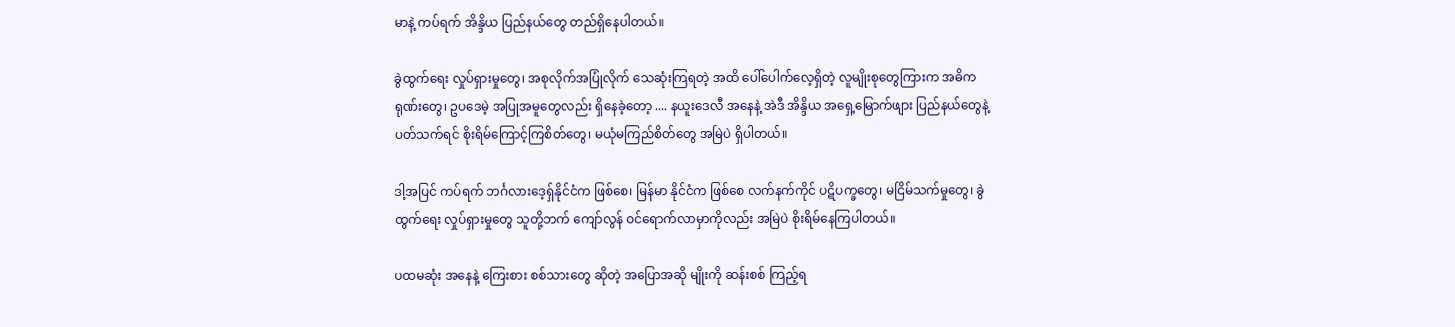မာနဲ့ ကပ်ရက် အိန္ဒိယ ပြည်နယ်တွေ တည်ရှိနေပါတယ်။

ခွဲထွက်ရေး လှုပ်ရှားမှုတွေ၊ အစုလိုက်အပြုံလိုက် သေဆုံးကြရတဲ့ အထိ ပေါ်ပေါက်လေ့ရှိတဲ့ လူမျိုးစုတွေကြားက အဓိကရုဏ်းတွေ၊ ဥပဒေမဲ့ အပြုအမူတွေလည်း ရှိနေခဲ့တော့ .... နယူးဒေလီ အနေနဲ့ အဲဒီ အိန္ဒိယ အရှေ့မြောက်ဖျား ပြည်နယ်တွေနဲ့ ပတ်သက်ရင် စိုးရိမ်ကြောင့်ကြစိတ်တွေ၊ မယုံမကြည်စိတ်တွေ အမြဲပဲ ရှိပါတယ်။

ဒါ့အပြင် ကပ်ရက် ဘင်္ဂလားဒေ့ရှ်နိုင်ငံက ဖြစ်စေ၊ မြန်မာ နိုင်ငံက ဖြစ်စေ လက်နက်ကိုင် ပဋိပက္ခတွေ၊ မငြိမ်သက်မှုတွေ၊ ခွဲထွက်ရေး လှုပ်ရှားမှုတွေ သူတို့ဘက် ကျော်လွန် ဝင်ရောက်လာမှာကိုလည်း အမြဲပဲ စိုးရိမ်နေကြပါတယ်။

ပထမဆုံး အနေနဲ့ ကြေးစား စစ်သားတွေ ဆိုတဲ့ အပြောအဆို မျိုးကို ဆန်းစစ် ကြည့်ရ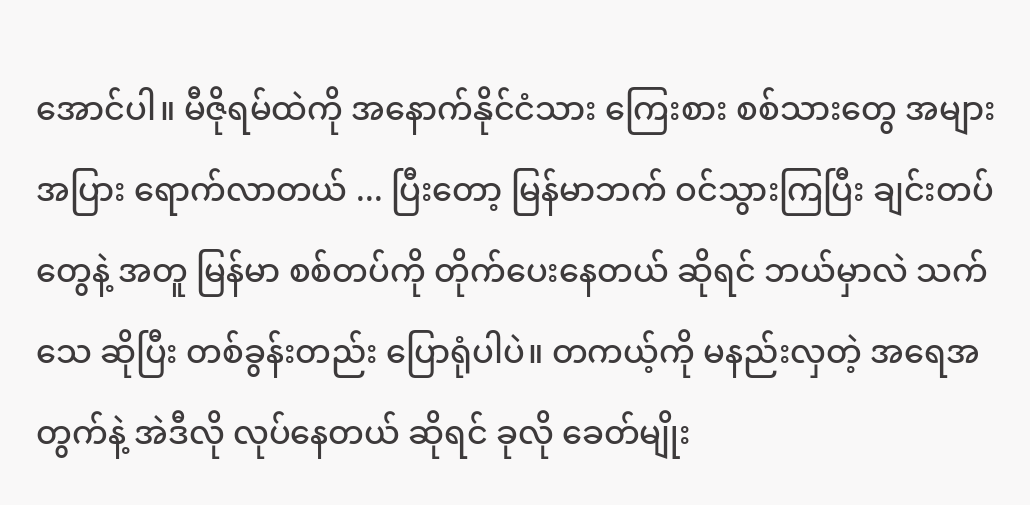အောင်ပါ။ မီဇိုရမ်ထဲကို အနောက်နိုင်ငံသား ကြေးစား စစ်သားတွေ အများအပြား ရောက်လာတယ် ... ပြီးတော့ မြန်မာဘက် ဝင်သွားကြပြီး ချင်းတပ်တွေနဲ့ အတူ မြန်မာ စစ်တပ်ကို တိုက်ပေးနေတယ် ဆိုရင် ဘယ်မှာလဲ သက်သေ ဆိုပြီး တစ်ခွန်းတည်း ပြောရုံပါပဲ။ တကယ့်ကို မနည်းလှတဲ့ အရေအတွက်နဲ့ အဲဒီလို လုပ်နေတယ် ဆိုရင် ခုလို ခေတ်မျိုး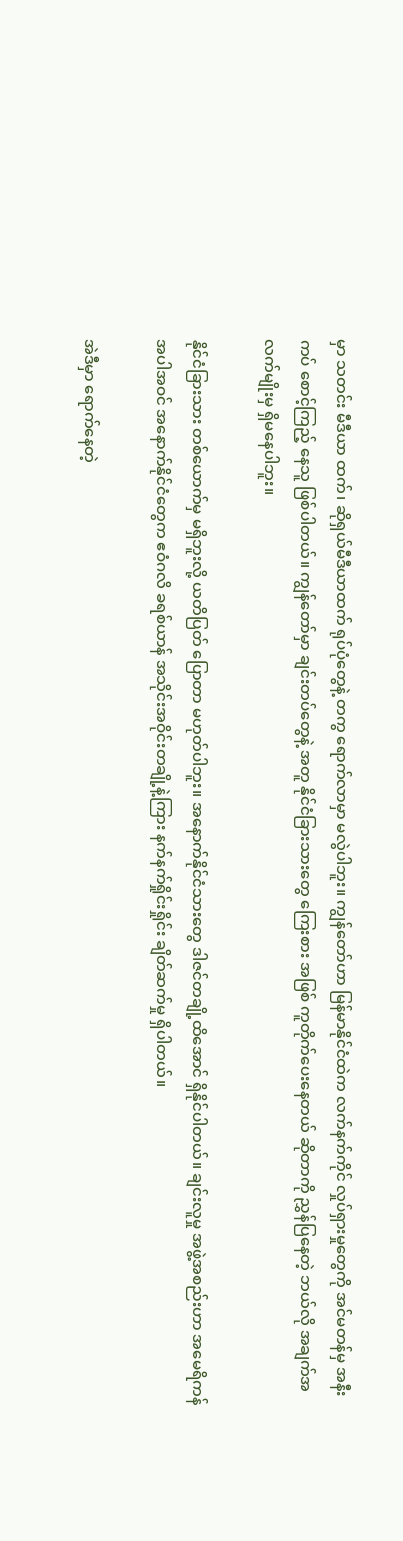မှာ သတင်း မီဒီယာ ထက်၊ ဆိုရှယ်မီဒီယာထက် ရုပ်ပုံတွေနဲ့ တကွ ရောက်လာမှာ မလွဲပါဘူး။ ကျွန်တော်ဟာ မြန်မာနိုင်ငံထဲက လက်နက်ကိုင် လှုပ်ရှားမှုတွေကို အင်မတန်မှ အနီးကပ် စောင့်ကြည့် နေသူ ဖြစ်ပါတယ်။ ကျွန်တော်မှာ ချင်းတပ်တွေနဲ့ အတူ နိုင်ငံခြားသားတွေ ကြေးစား အဖြစ် ကူတိုက်ပေးနေတယ် ဆိုတာကို ညွှန်ပြနေတဲ့ ဘယ်လို အချက်အလက်မျိုးမှ ရှိမနေပါဘူး။

နိုင်ငံခြားသား တစ်ယောက်မှ မရှိဘူးလို့ ယတိပြတ် ပြောတာ မဟုတ်ပါဘူး။ အနောက်နိုင်ငံသားတွေ ဒါဇင်တချို့ထိအောင် ရှိနိုင်ပါတယ်။ ချင်းလူမှု အဖွဲ့အစည်းဟာ အမေရိကန် အပါအဝင် အနောက်နိုင်ငံတွေက ဧဝံဂလိ ခရစ်ယာန် အသိုင်းအဝိုင်းတချို့နဲ့ကြား နက်နက်ရှိုင်းရှိုင်း ချိတ်ဆက်မှု ရှိပါတယ်။

အဲဒီမှာ ရောက်နေတဲ့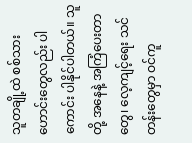သူတချို့ထဲ စစ်သားဟောင်းတွေလည်း ပါကောင်း ပါနိုင်ပါတယ်။ သူတို့ အနေနဲ့ အကြံပေးတာတွေ၊ လေ့ကျင့်ရေး သင်တန်းတွေမှာ ဝင်ကူ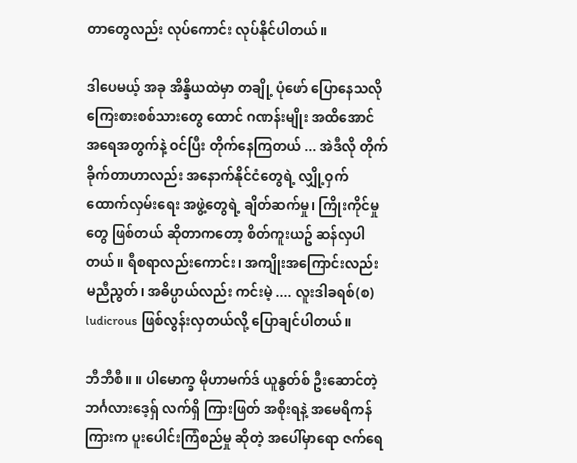တာတွေလည်း လုပ်ကောင်း လုပ်နိုင်ပါတယ်။

ဒါပေမယ့် အခု အိန္ဒိယထဲမှာ တချို့ ပုံဖော် ပြောနေသလို ကြေးစားစစ်သားတွေ ထောင် ဂဏန်းမျိုး အထိအောင် အရေအတွက်နဲ့ ဝင်ပြီး တိုက်နေကြတယ် ... အဲဒီလို တိုက်ခိုက်တာဟာလည်း အနောက်နိုင်ငံတွေရဲ့ လျှို့ဝှက် ထောက်လှမ်းရေး အဖွဲ့တွေရဲ့ ချိတ်ဆက်မှု၊ ကြိုးကိုင်မှုတွေ ဖြစ်တယ် ဆိုတာကတော့ စိတ်ကူးယဥ် ဆန်လှပါတယ်။ ရီစရာလည်းကောင်း၊ အကျိုးအကြောင်းလည်း မညီညွတ်၊ အဓိပ္ပာယ်လည်း ကင်းမဲ့ .... လူးဒါခရစ်(စ) ludicrous ဖြစ်လွန်းလှတယ်လို့ ပြောချင်ပါတယ်။

ဘီဘီစီ။ ။ ပါမောက္ခ မိုဟာမက်ဒ် ယူနွတ်စ် ဦးဆောင်တဲ့ ဘင်္ဂလားဒေ့ရှ် လက်ရှိ ကြားဖြတ် အစိုးရနဲ့ အမေရိကန်ကြားက ပူးပေါင်းကြံစည်မှု ဆိုတဲ့ အပေါ်မှာရော ဇက်ရေ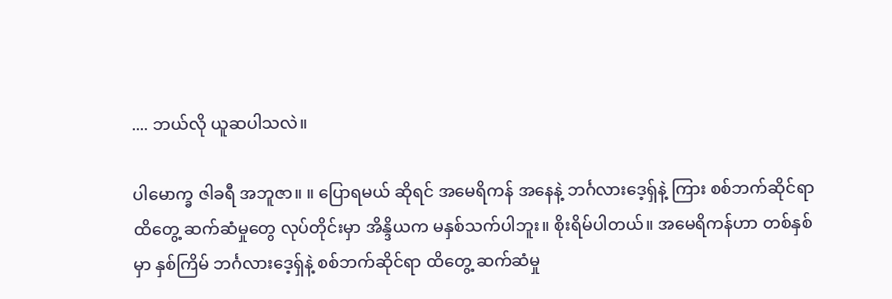.... ဘယ်လို ယူဆပါသလဲ။

ပါမောက္ခ ဇါခရီ အဘူဇာ။ ။ ပြောရမယ် ဆိုရင် အမေရိကန် အနေနဲ့ ဘင်္ဂလားဒေ့ရှ်နဲ့ ကြား စစ်ဘက်ဆိုင်ရာ ထိတွေ့ ဆက်ဆံမှုတွေ လုပ်တိုင်းမှာ အိန္ဒိယက မနှစ်သက်ပါဘူး။ စိုးရိမ်ပါတယ်။ အမေရိကန်ဟာ တစ်နှစ်မှာ နှစ်ကြိမ် ဘင်္ဂလားဒေ့ရှ်နဲ့ စစ်ဘက်ဆိုင်ရာ ထိတွေ့ ဆက်ဆံမှု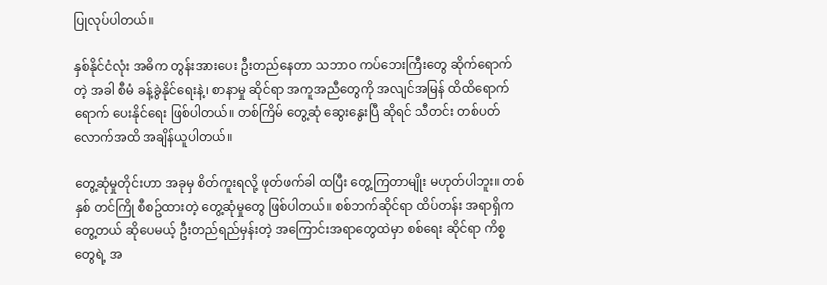ပြုလုပ်ပါတယ်။

နှစ်နိုင်ငံလုံး အဓိက တွန်းအားပေး ဦးတည်နေတာ သဘာဝ ကပ်ဘေးကြီးတွေ ဆိုက်ရောက်တဲ့ အခါ စီမံ ခန့်ခွဲနိုင်ရေးနဲ့၊ စာနာမှု ဆိုင်ရာ အကူအညီတွေကို အလျင်အမြန် ထိထိရောက်ရောက် ပေးနိုင်ရေး ဖြစ်ပါတယ်။ တစ်ကြိမ် တွေ့ဆုံ ဆွေးနွေးပြီ ဆိုရင် သီတင်း တစ်ပတ်လောက်အထိ အချိန်ယူပါတယ်။

တွေ့ဆုံမှုတိုင်းဟာ အခုမှ စိတ်ကူးရလို့ ဖုတ်ဖက်ခါ ထပြီး တွေ့ကြတာမျိုး မဟုတ်ပါဘူး။ တစ်နှစ် တင်ကြို စီစဥ်ထားတဲ့ တွေ့ဆုံမှုတွေ ဖြစ်ပါတယ်။ စစ်ဘက်ဆိုင်ရာ ထိပ်တန်း အရာရှိက တွေ့တယ် ဆိုပေမယ့် ဦးတည်ရည်မှန်းတဲ့ အကြောင်းအရာတွေထဲမှာ စစ်ရေး ဆိုင်ရာ ကိစ္စတွေရဲ့ အ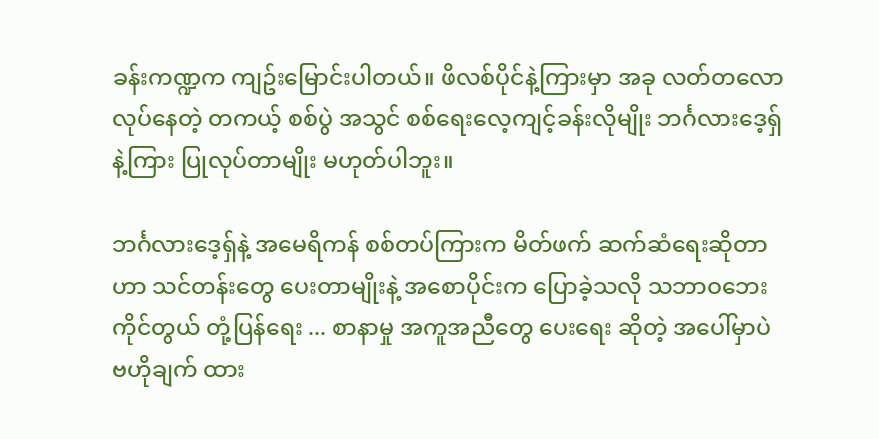ခန်းကဏ္ဍက ကျဥ်းမြောင်းပါတယ်။ ဖိလစ်ပိုင်နဲ့ကြားမှာ အခု လတ်တလော လုပ်နေတဲ့ တကယ့် စစ်ပွဲ အသွင် စစ်ရေးလေ့ကျင့်ခန်းလိုမျိုး ဘင်္ဂလားဒေ့ရှ်နဲ့ကြား ပြုလုပ်တာမျိုး မဟုတ်ပါဘူး။

ဘင်္ဂလားဒေ့ရှ်နဲ့ အမေရိကန် စစ်တပ်ကြားက မိတ်ဖက် ဆက်ဆံရေးဆိုတာဟာ သင်တန်းတွေ ပေးတာမျိုးနဲ့ အစောပိုင်းက ပြောခဲ့သလို သဘာဝဘေး ကိုင်တွယ် တုံ့ပြန်ရေး ... စာနာမှု အကူအညီတွေ ပေးရေး ဆိုတဲ့ အပေါ်မှာပဲ ဗဟိုချက် ထား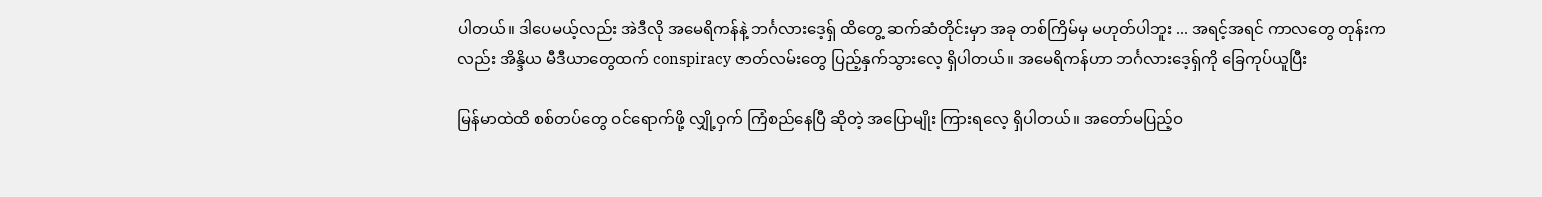ပါတယ်။ ဒါပေမယ့်လည်း အဲဒီလို အမေရိကန်နဲ့ ဘင်္ဂလားဒေ့ရှ် ထိတွေ့ ဆက်ဆံတိုင်းမှာ အခု တစ်ကြိမ်မှ မဟုတ်ပါဘူး ... အရင့်အရင် ကာလတွေ တုန်းကလည်း အိန္ဒိယ မီဒီယာတွေထက် conspiracy ဇာတ်လမ်းတွေ ပြည့်နှက်သွားလေ့ ရှိပါတယ်။ အမေရိကန်ဟာ ဘင်္ဂလားဒေ့ရှ်ကို ခြေကုပ်ယူပြီး

မြန်မာထဲထိ စစ်တပ်တွေ ဝင်ရောက်ဖို့ လျှို့ဝှက် ကြံစည်နေပြီ ဆိုတဲ့ အပြောမျိုး ကြားရလေ့ ရှိပါတယ်။ အတော်မပြည့်ဝ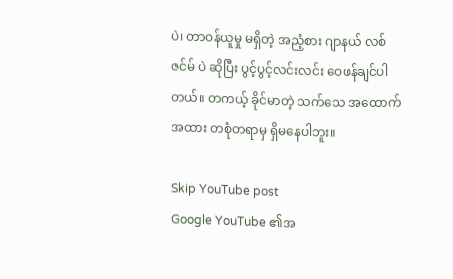ပဲ၊ တာဝန်ယူမှု မရှိတဲ့ အညံ့စား ဂျာနယ် လစ်ဇင်မ် ပဲ ဆိုပြီး ပွင့်ပွင့်လင်းလင်း ဝေဖန်ချင်ပါတယ်။ တကယ့် ခိုင်မာတဲ့ သက်သေ အထောက်အထား တစုံတရာမှ ရှိမနေပါဘူး။

Skip YouTube post
Google YouTube ၏အ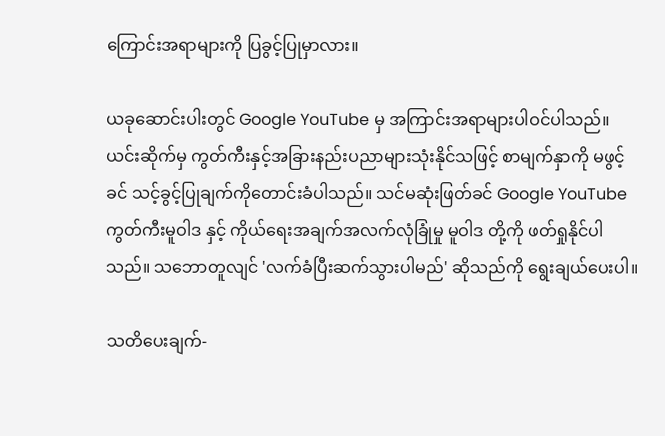ကြောင်းအရာများကို ပြခွင့်ပြုမှာလား။

ယခုဆောင်းပါးတွင် Google YouTube မှ အကြာင်းအရာများပါဝင်ပါသည်။ ယင်းဆိုက်မှ ကွတ်ကီးနှင့်အခြားနည်းပညာများသုံးနိုင်သဖြင့် စာမျက်နှာကို မဖွင့်ခင် သင့်ခွင့်ပြုချက်ကိုတောင်းခံပါသည်။ သင်မဆုံးဖြတ်ခင် Google YouTube ကွတ်ကီးမူဝါဒ နှင့် ကိုယ်ရေးအချက်အလက်လုံခြုံမှု မူဝါဒ တို့ကို ဖတ်ရှုနိုင်ပါသည်။ သဘောတူလျင် 'လက်ခံပြီးဆက်သွားပါမည်' ဆိုသည်ကို ရွေးချယ်ပေးပါ။

သတိပေးချက်-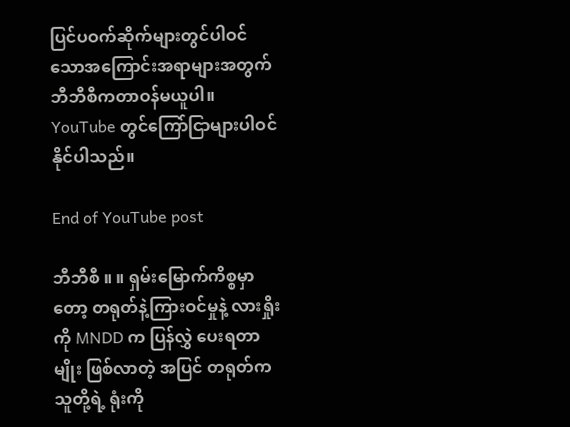ပြင်ပဝက်ဆိုက်များတွင်ပါဝင်သောအကြောင်းအရာများအတွက် ဘီဘီစီကတာဝန်မယူပါ။ YouTube တွင်ကြော်ငြာများပါဝင်နိုင်ပါသည်။

End of YouTube post

ဘီဘီစီ ။ ။ ရှမ်းမြောက်ကိစ္စမှာတော့ တရုတ်နဲ့ကြားဝင်မှုနဲ့ လားရှိုးကို MNDD က ပြန်လွှဲ ပေးရတာမျိုး ဖြစ်လာတဲ့ အပြင် တရုတ်က သူတို့ရဲ့ ရုံးကို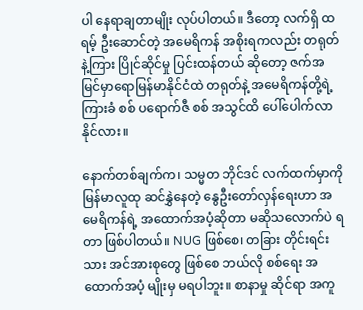ပါ နေရာချတာမျိုး လုပ်ပါတယ်။ ဒီတော့ လက်ရှိ ထရမ့် ဦးဆောင်တဲ့ အမေရိကန် အစိုးရကလည်း တရုတ်နဲ့ကြား ပြိုင်ဆိုင်မှု ပြင်းထန်တယ် ဆိုတော့ ဇက်အမြင်မှာရောမြန်မာနိုင်ငံထဲ တရုတ်နဲ့ အမေရိကန်တို့ရဲ့ ကြားခံ စစ် ပရောက်ဇီ စစ် အသွင်ထိ ပေါ်ပေါက်လာနိုင်လား။

နောက်တစ်ချက်က၊ သမ္မတ ဘိုင်ဒင် လက်ထက်မှာကို မြန်မာလူထု ဆင်နွှဲနေတဲ့ နွေဦးတော်လှန်ရေးဟာ အမေရိကန်ရဲ့ အထောက်အပံ့ဆိုတာ မဆိုသလောက်ပဲ ရတာ ဖြစ်ပါတယ်။ NUG ဖြစ်စေ၊ တခြား တိုင်းရင်းသား အင်အားစုတွေ ဖြစ်စေ ဘယ်လို စစ်ရေး အထောက်အပံ့ မျိုးမှ မရပါဘူး။ စာနာမှု ဆိုင်ရာ အကူ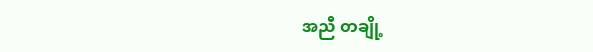အညီ တချို့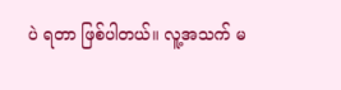ပဲ ရတာ ဖြစ်ပါတယ်။ လူ့အသက် မ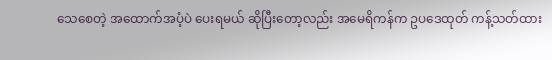သေစေတဲ့ အထောက်အပံ့ပဲ ပေးရမယ် ဆိုပြီးတော့လည်း အမေရိကန်က ဥပဒေထုတ် ကန့်သတ်ထား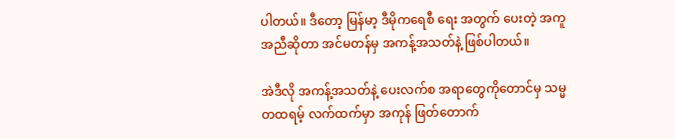ပါတယ်။ ဒီတော့ မြန်မာ့ ဒီမိုကရေစီ ရေး အတွက် ပေးတဲ့ အကူအညီဆိုတာ အင်မတန်မှ အကန့်အသတ်နဲ့ ဖြစ်ပါတယ်။

အဲဒီလို အကန့်အသတ်နဲ့ ပေးလက်စ အရာတွေကိုတောင်မှ သမ္မတထရမ့် လက်ထက်မှာ အကုန် ဖြတ်တောက်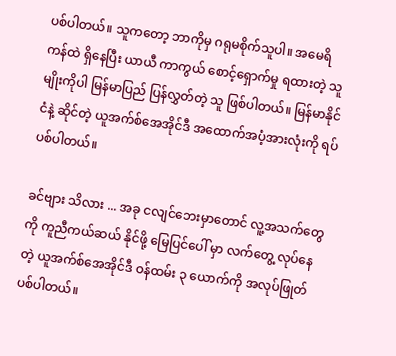ပစ်ပါတယ်။ သူကတော့ ဘာကိုမှ ဂရုမစိုက်သူပါ။ အမေရိကန်ထဲ ရှိနေပြီး ယာယီ ကာကွယ် စောင့်ရှောက်မှု ရထားတဲ့ သူမျိုးကိုပါ မြန်မာပြည် ပြန်လွှတ်တဲ့ သူ ဖြစ်ပါတယ်။ မြန်မာနိုင်ငံနဲ့ ဆိုင်တဲ့ ယူအက်စ်အေအိုင်ဒီ အထောက်အပံ့အားလုံးကို ရပ်ပစ်ပါတယ်။

ခင်ဗျား သိလား ... အခု ငလျင်ဘေးမှာတောင် လူ့အသက်တွေကို ကူညီကယ်ဆယ် နိုင်ဖို့ မြေပြင်ပေါ် မှာ လက်တွေ့ လုပ်နေတဲ့ ယူအက်စ်အေအိုင်ဒီ ဝန်ထမ်း ၃ ယောက်ကို အလုပ်ဖြုတ်ပစ်ပါတယ်။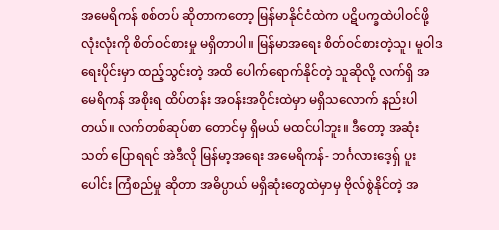အမေရိကန် စစ်တပ် ဆိုတာကတော့ မြန်မာနိုင်ငံထဲက ပဋိပက္ခထဲပါဝင်ဖို့ လုံးလုံးကို စိတ်ဝင်စားမှု မရှိတာပါ။ မြန်မာအရေး စိတ်ဝင်စားတဲ့သူ၊ မူဝါဒရေးပိုင်းမှာ ထည့်သွင်းတဲ့ အထိ ပေါက်ရောက်နိုင်တဲ့ သူဆိုလို့ လက်ရှိ အမေရိကန် အစိုးရ ထိပ်တန်း အဝန်းအဝိုင်းထဲမှာ မရှိသလောက် နည်းပါတယ်။ လက်တစ်ဆုပ်စာ တောင်မှ ရှိမယ် မထင်ပါဘူး။ ဒီတော့ အဆုံးသတ် ပြောရရင် အဲဒီလို မြန်မာ့အရေး အမေရိကန်- ဘင်္ဂလားဒေ့ရှ် ပူးပေါင်း ကြံစည်မှု ဆိုတာ အဓိပ္ပာယ် မရှိဆုံးတွေထဲမှာမှ ဗိုလ်စွဲနိုင်တဲ့ အ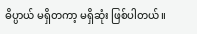ဓိပ္ပာယ် မရှိတကာ့ မရှိဆုံး ဖြစ်ပါတယ်။